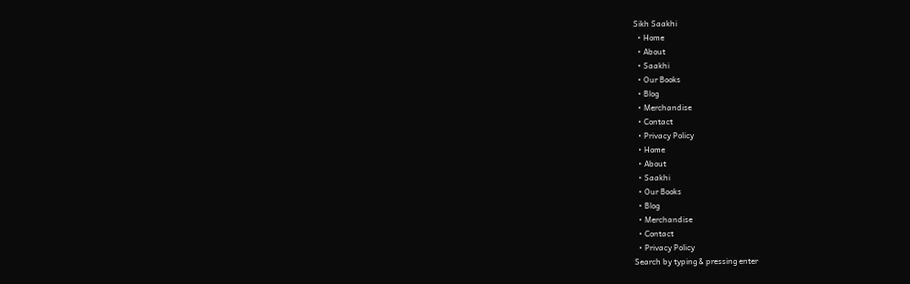Sikh Saakhi
  • Home
  • About
  • Saakhi
  • Our Books
  • Blog
  • Merchandise
  • Contact
  • Privacy Policy
  • Home
  • About
  • Saakhi
  • Our Books
  • Blog
  • Merchandise
  • Contact
  • Privacy Policy
Search by typing & pressing enter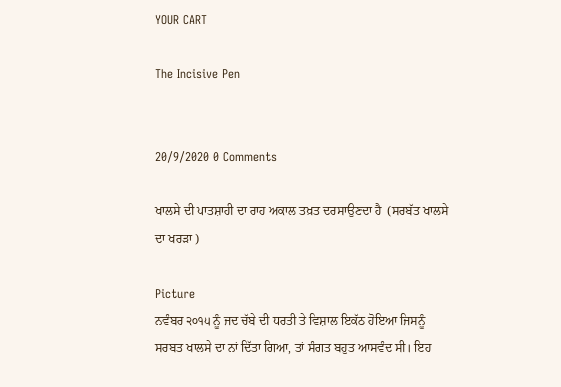YOUR CART

The Incisive Pen


20/9/2020 0 Comments

ਖਾਲਸੇ ਦੀ ਪਾਤਸ਼ਾਹੀ ਦਾ ਰਾਹ ਅਕਾਲ ਤਖ਼ਤ ਦਰਸਾਉਣਦਾ ਹੈ  (ਸਰਬੱਤ ਖਾਲਸੇ ਦਾ ਖਰੜਾ )

Picture
ਨਵੰਬਰ ੨੦੧੫ ਨੂੰ ਜਦ ਚੱਬੇ ਦੀ ਧਰਤੀ ਤੇ ਵਿਸ਼ਾਲ ਇਕੱਠ ਹੋਇਆ ਜਿਸਨੂੰ ਸਰਬਤ ਖਾਲਸੇ ਦਾ ਨਾਂ ਦਿੱਤਾ ਗਿਆ, ਤਾਂ ਸੰਗਤ ਬਹੁਤ ਆਸਵੰਦ ਸੀ। ਇਹ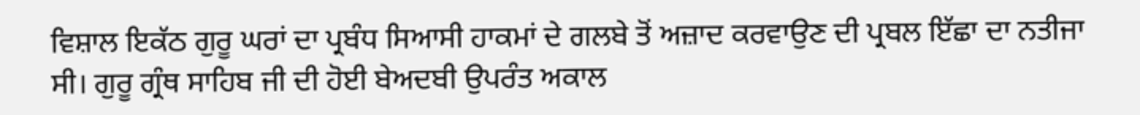ਵਿਸ਼ਾਲ ਇਕੱਠ ਗੁਰੂ ਘਰਾਂ ਦਾ ਪ੍ਰਬੰਧ ਸਿਆਸੀ ਹਾਕਮਾਂ ਦੇ ਗਲਬੇ ਤੋਂ ਅਜ਼ਾਦ ਕਰਵਾਉਣ ਦੀ ਪ੍ਰਬਲ ਇੱਛਾ ਦਾ ਨਤੀਜਾ ਸੀ। ਗੁਰੂ ਗ੍ਰੰਥ ਸਾਹਿਬ ਜੀ ਦੀ ਹੋਈ ਬੇਅਦਬੀ ਉਪਰੰਤ ਅਕਾਲ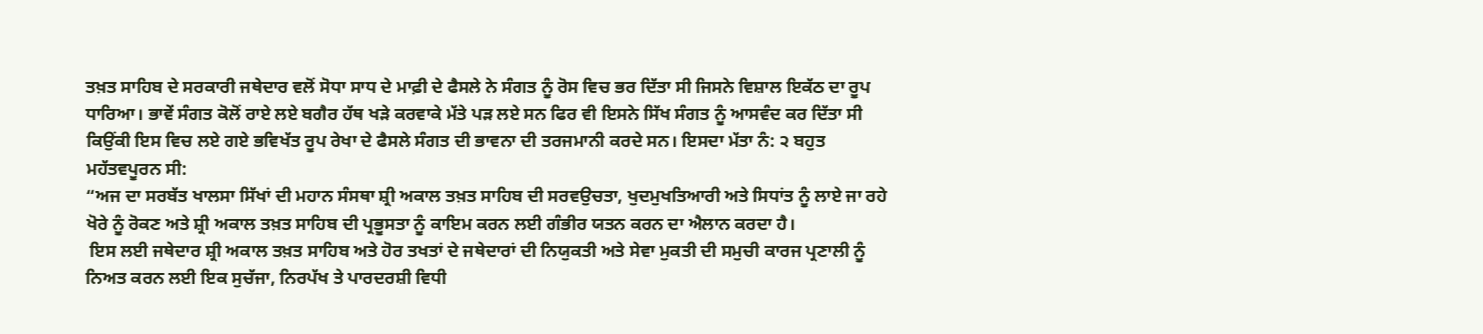ਤਖ਼ਤ ਸਾਹਿਬ ਦੇ ਸਰਕਾਰੀ ਜਥੇਦਾਰ ਵਲੋਂ ਸੋਧਾ ਸਾਧ ਦੇ ਮਾਫ਼ੀ ਦੇ ਫੈਸਲੇ ਨੇ ਸੰਗਤ ਨੂੰ ਰੋਸ ਵਿਚ ਭਰ ਦਿੱਤਾ ਸੀ ਜਿਸਨੇ ਵਿਸ਼ਾਲ ਇਕੱਠ ਦਾ ਰੂਪ ਧਾਰਿਆ। ਭਾਵੇਂ ਸੰਗਤ ਕੋਲੋਂ ਰਾਏ ਲਏ ਬਗੈਰ ਹੱਥ ਖੜੇ ਕਰਵਾਕੇ ਮੱਤੇ ਪੜ ਲਏ ਸਨ ਫਿਰ ਵੀ ਇਸਨੇ ਸਿੱਖ ਸੰਗਤ ਨੂੰ ਆਸਵੰਦ ਕਰ ਦਿੱਤਾ ਸੀ ਕਿਉਂਕੀ ਇਸ ਵਿਚ ਲਏ ਗਏ ਭਵਿਖੱਤ ਰੂਪ ਰੇਖਾ ਦੇ ਫੈਸਲੇ ਸੰਗਤ ਦੀ ਭਾਵਨਾ ਦੀ ਤਰਜਮਾਨੀ ਕਰਦੇ ਸਨ। ਇਸਦਾ ਮੱਤਾ ਨੰ: ੨ ਬਹੁਤ ਮਹੱਤਵਪੂਰਨ ਸੀ:
“ਅਜ ਦਾ ਸਰਬੱਤ ਖਾਲਸਾ ਸਿੱਖਾਂ ਦੀ ਮਹਾਨ ਸੰਸਥਾ ਸ਼੍ਰੀ ਅਕਾਲ ਤਖ਼ਤ ਸਾਹਿਬ ਦੀ ਸਰਵਉਚਤਾ, ਖੁਦਮੁਖਤਿਆਰੀ ਅਤੇ ਸਿਧਾਂਤ ਨੂੰ ਲਾਏ ਜਾ ਰਹੇ ਖੋਰੇ ਨੂੰ ਰੋਕਣ ਅਤੇ ਸ਼੍ਰੀ ਅਕਾਲ ਤਖ਼ਤ ਸਾਹਿਬ ਦੀ ਪ੍ਰਭੂਸਤਾ ਨੂੰ ਕਾਇਮ ਕਰਨ ਲਈ ਗੰਭੀਰ ਯਤਨ ਕਰਨ ਦਾ ਐਲਾਨ ਕਰਦਾ ਹੈ।
 ਇਸ ਲਈ ਜਥੇਦਾਰ ਸ਼੍ਰੀ ਅਕਾਲ ਤਖ਼ਤ ਸਾਹਿਬ ਅਤੇ ਹੋਰ ਤਖਤਾਂ ਦੇ ਜਥੇਦਾਰਾਂ ਦੀ ਨਿਯੁਕਤੀ ਅਤੇ ਸੇਵਾ ਮੁਕਤੀ ਦੀ ਸਮੁਚੀ ਕਾਰਜ ਪ੍ਰਣਾਲੀ ਨੂੰ ਨਿਅਤ ਕਰਨ ਲਈ ਇਕ ਸੁਚੱਜਾ, ਨਿਰਪੱਖ ਤੇ ਪਾਰਦਰਸ਼ੀ ਵਿਧੀ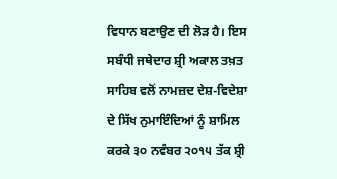ਵਿਧਾਨ ਬਣਾਉਣ ਦੀ ਲੋੜ ਹੈ। ਇਸ ਸਬੰਧੀ ਜਥੇਦਾਰ ਸ਼੍ਰੀ ਅਕਾਲ ਤਖ਼ਤ ਸਾਹਿਬ ਵਲੋਂ ਨਾਮਜ਼ਦ ਦੇਸ਼-ਵਿਦੇਸ਼ਾ ਦੇ ਸਿੱਖ ਨੁਮਾਇੰਦਿਆਂ ਨੂੰ ਸ਼ਾਮਿਲ ਕਰਕੇ ੩੦ ਨਵੰਬਰ ੨੦੧੫ ਤੱਕ ਸ਼੍ਰੀ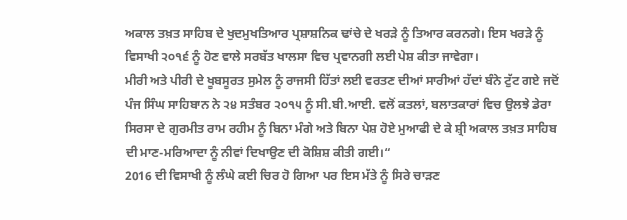ਅਕਾਲ ਤਖ਼ਤ ਸਾਹਿਬ ਦੇ ਖੁਦਮੁਖਤਿਆਰ ਪ੍ਰਸ਼ਾਸ਼ਨਿਕ ਢਾਂਚੇ ਦੇ ਖਰੜੇ ਨੂੰ ਤਿਆਰ ਕਰਨਗੇ। ਇਸ ਖਰੜੇ ਨੂੰ ਵਿਸਾਖੀ ੨੦੧੬ ਨੂੰ ਹੋਣ ਵਾਲੇ ਸਰਬੱਤ ਖਾਲਸਾ ਵਿਚ ਪ੍ਰਵਾਨਗੀ ਲਈ ਪੇਸ਼ ਕੀਤਾ ਜਾਵੇਗਾ।
ਮੀਰੀ ਅਤੇ ਪੀਰੀ ਦੇ ਖੂਬਸੂਰਤ ਸੁਮੇਲ ਨੂੰ ਰਾਜਸੀ ਹਿੱਤਾਂ ਲਈ ਵਰਤਣ ਦੀਆਂ ਸਾਰੀਆਂ ਹੱਦਾਂ ਬੰਨੇ ਟੁੱਟ ਗਏ ਜਦੋਂ ਪੰਜ ਸਿੰਘ ਸਾਹਿਬਾਨ ਨੇ ੨੪ ਸਤੰਬਰ ੨੦੧੫ ਨੂੰ ਸੀ.ਬੀ.ਆਈ. ਵਲੋਂ ਕਤਲਾਂ, ਬਲਾਤਕਾਰਾਂ ਵਿਚ ਉਲਝੇ ਡੇਰਾ ਸਿਰਸਾ ਦੇ ਗੁਰਮੀਤ ਰਾਮ ਰਹੀਮ ਨੂੰ ਬਿਨਾ ਮੰਗੇ ਅਤੇ ਬਿਨਾ ਪੇਸ਼ ਹੋਏ ਮੁਆਫੀ ਦੇ ਕੇ ਸ਼੍ਰੀ ਅਕਾਲ ਤਖ਼ਤ ਸਾਹਿਬ ਦੀ ਮਾਣ-ਮਰਿਆਦਾ ਨੂੰ ਨੀਵਾਂ ਦਿਖਾਉਣ ਦੀ ਕੋਸ਼ਿਸ਼ ਕੀਤੀ ਗਈ।“
2016 ਦੀ ਵਿਸਾਖੀ ਨੂੰ ਲੰਘੇ ਕਈ ਚਿਰ ਹੋ ਗਿਆ ਪਰ ਇਸ ਮੱਤੇ ਨੂੰ ਸਿਰੇ ਚਾੜਣ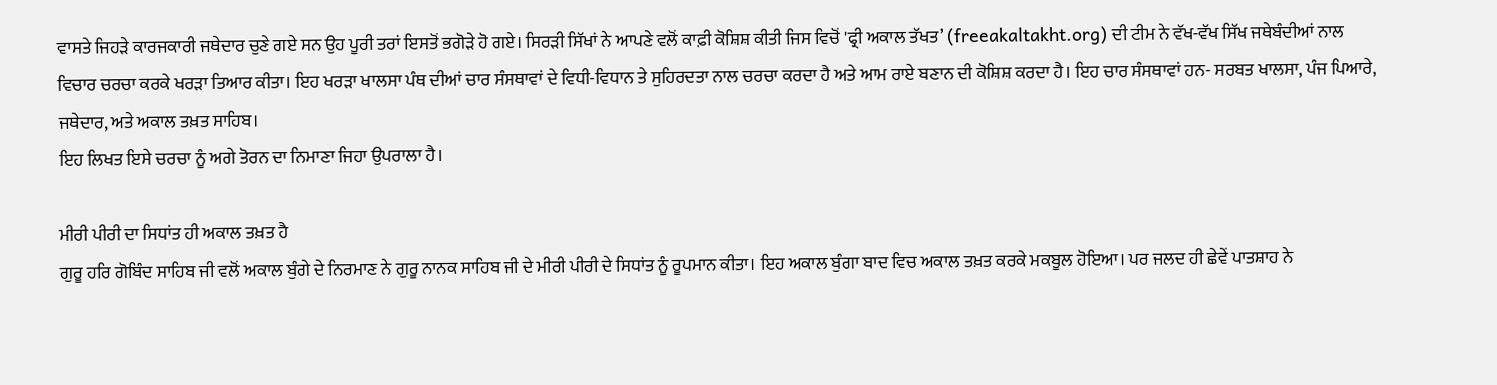ਵਾਸਤੇ ਜਿਹੜੇ ਕਾਰਜਕਾਰੀ ਜਥੇਦਾਰ ਚੁਣੇ ਗਏ ਸਨ ਉਹ ਪੂਰੀ ਤਰਾਂ ਇਸਤੋਂ ਭਗੋੜੇ ਹੋ ਗਏ। ਸਿਰੜੀ ਸਿੱਖਾਂ ਨੇ ਆਪਣੇ ਵਲੋਂ ਕਾਫ਼ੀ ਕੋਸ਼ਿਸ਼ ਕੀਤੀ ਜਿਸ ਵਿਚੋਂ 'ਫ੍ਰੀ ਅਕਾਲ ਤੱਖਤ’ (freeakaltakht.org) ਦੀ ਟੀਮ ਨੇ ਵੱਖ-ਵੱਖ ਸਿੱਖ ਜਥੇਬੰਦੀਆਂ ਨਾਲ ਵਿਚਾਰ ਚਰਚਾ ਕਰਕੇ ਖਰੜਾ ਤਿਆਰ ਕੀਤਾ। ਇਹ ਖਰੜਾ ਖਾਲਸਾ ਪੰਥ ਦੀਆਂ ਚਾਰ ਸੰਸਥਾਵਾਂ ਦੇ ਵਿਧੀ-ਵਿਧਾਨ ਤੇ ਸੁਹਿਰਦਤਾ ਨਾਲ ਚਰਚਾ ਕਰਦਾ ਹੈ ਅਤੇ ਆਮ ਰਾਏ ਬਣਾਨ ਦੀ ਕੋਸ਼ਿਸ਼ ਕਰਦਾ ਹੈ। ਇਹ ਚਾਰ ਸੰਸਥਾਵਾਂ ਹਨ- ਸਰਬਤ ਖਾਲਸਾ, ਪੰਜ ਪਿਆਰੇ, ਜਥੇਦਾਰ, ਅਤੇ ਅਕਾਲ ਤਖ਼ਤ ਸਾਹਿਬ।
ਇਹ ਲਿਖਤ ਇਸੇ ਚਰਚਾ ਨੂੰ ਅਗੇ ਤੋਰਨ ਦਾ ਨਿਮਾਣਾ ਜਿਹਾ ਉਪਰਾਲਾ ਹੈ।

ਮੀਰੀ ਪੀਰੀ ਦਾ ਸਿਧਾਂਤ ਹੀ ਅਕਾਲ ਤਖ਼ਤ ਹੈ
ਗੁਰੂ ਹਰਿ ਗੋਬਿੰਦ ਸਾਹਿਬ ਜੀ ਵਲੋਂ ਅਕਾਲ ਬੁੰਗੇ ਦੇ ਨਿਰਮਾਣ ਨੇ ਗੁਰੂ ਨਾਨਕ ਸਾਹਿਬ ਜੀ ਦੇ ਮੀਰੀ ਪੀਰੀ ਦੇ ਸਿਧਾਂਤ ਨੂੰ ਰੂਪਮਾਨ ਕੀਤਾ। ਇਹ ਅਕਾਲ ਬੁੰਗਾ ਬਾਦ ਵਿਚ ਅਕਾਲ ਤਖ਼ਤ ਕਰਕੇ ਮਕਬੂਲ ਹੋਇਆ। ਪਰ ਜਲਦ ਹੀ ਛੇਵੇਂ ਪਾਤਸ਼ਾਹ ਨੇ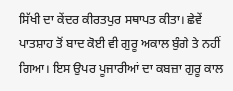ਸਿੱਖੀ ਦਾ ਕੇਂਦਰ ਕੀਰਤਪੁਰ ਸਥਾਪਤ ਕੀਤਾ। ਛੇਵੇਂ ਪਾਤਸ਼ਾਹ ਤੋਂ ਬਾਦ ਕੋਈ ਵੀ ਗੁਰੂ ਅਕਾਲ ਬੁੰਗੇ ਤੇ ਨਹੀਂ ਗਿਆ। ਇਸ ਉਪਰ ਪੂਜਾਰੀਆਂ ਦਾ ਕਬਜ਼ਾ ਗੁਰੂ ਕਾਲ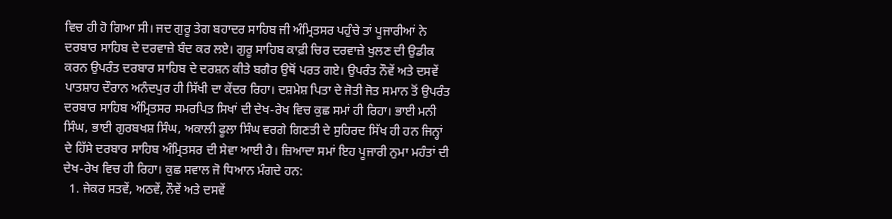ਵਿਚ ਹੀ ਹੋ ਗਿਆ ਸੀ। ਜਦ ਗੁਰੂ ਤੇਗ ਬਹਾਦਰ ਸਾਹਿਬ ਜੀ ਅੰਮ੍ਰਿਤਸਰ ਪਹੁੰਚੇ ਤਾਂ ਪੂਜਾਰੀਆਂ ਨੇ ਦਰਬਾਰ ਸਾਹਿਬ ਦੇ ਦਰਵਾਜ਼ੇ ਬੰਦ ਕਰ ਲਏ। ਗੁਰੂ ਸਾਹਿਬ ਕਾਫ਼ੀ ਚਿਰ ਦਰਵਾਜ਼ੇ ਖੁਲਣ ਦੀ ਉਡੀਕ ਕਰਨ ਉਪਰੰਤ ਦਰਬਾਰ ਸਾਹਿਬ ਦੇ ਦਰਸ਼ਨ ਕੀਤੇ ਬਗੈਰ ਉਥੋਂ ਪਰਤ ਗਏ। ਉਪਰੰਤ ਨੌਵੇਂ ਅਤੇ ਦਸਵੇਂ ਪਾਤਸ਼ਾਹ ਦੌਰਾਨ ਅਨੰਦਪੁਰ ਹੀ ਸਿੱਖੀ ਦਾ ਕੇਂਦਰ ਰਿਹਾ। ਦਸ਼ਮੇਸ਼ ਪਿਤਾ ਦੇ ਜੋਤੀ ਜੋਤ ਸਮਾਨ ਤੋਂ ਉਪਰੰਤ ਦਰਬਾਰ ਸਾਹਿਬ ਅੰਮ੍ਰਿਤਸਰ ਸਮਰਪਿਤ ਸਿਖਾਂ ਦੀ ਦੇਖ-ਰੇਖ ਵਿਚ ਕੁਛ ਸਮਾਂ ਹੀ ਰਿਹਾ। ਭਾਈ ਮਨੀ ਸਿੰਘ, ਭਾਈ ਗੁਰਬਖਸ਼ ਸਿੰਘ, ਅਕਾਲੀ ਫੂਲਾ ਸਿੰਘ ਵਰਗੇ ਗਿਣਤੀ ਦੇ ਸੁਹਿਰਦ ਸਿੱਖ ਹੀ ਹਨ ਜਿਨ੍ਹਾਂ ਦੇ ਹਿੱਸੇ ਦਰਬਾਰ ਸਾਹਿਬ ਅੰਮ੍ਰਿਤਸਰ ਦੀ ਸੇਵਾ ਆਈ ਹੈ। ਜ਼ਿਆਦਾ ਸਮਾਂ ਇਹ ਪੂਜਾਰੀ ਨੁਮਾ ਮਹੰਤਾਂ ਦੀ ਦੇਖ-ਰੇਖ ਵਿਚ ਹੀ ਰਿਹਾ। ਕੁਛ ਸਵਾਲ ਜੋ ਧਿਆਨ ਮੰਗਦੇ ਹਨ:
  1. ਜੇਕਰ ਸਤਵੇਂ, ਅਠਵੇਂ, ਨੌਵੇਂ ਅਤੇ ਦਸਵੇਂ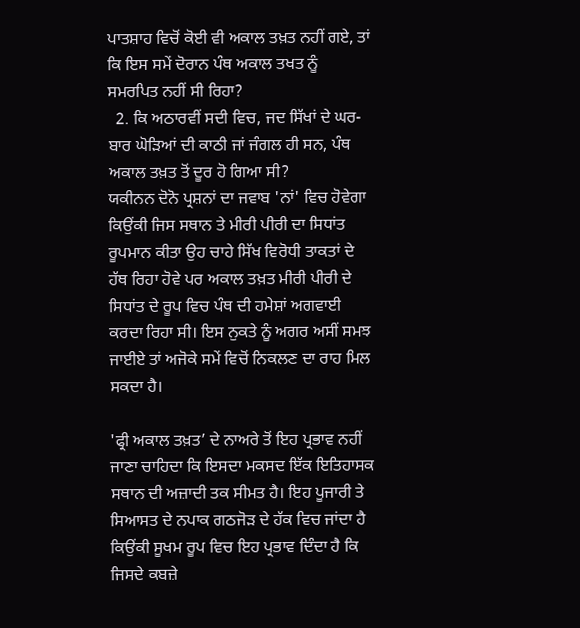ਪਾਤਸ਼ਾਹ ਵਿਚੋਂ ਕੋਈ ਵੀ ਅਕਾਲ ਤਖ਼ਤ ਨਹੀਂ ਗਏ, ਤਾਂ ਕਿ ਇਸ ਸਮੇਂ ਦੋਰਾਨ ਪੰਥ ਅਕਾਲ ਤਖਤ ਨੂੰ ਸਮਰਪਿਤ ਨਹੀਂ ਸੀ ਰਿਹਾ?
  2. ਕਿ ਅਠਾਰਵੀਂ ਸਦੀ ਵਿਚ, ਜਦ ਸਿੱਖਾਂ ਦੇ ਘਰ-ਬਾਰ ਘੋੜਿਆਂ ਦੀ ਕਾਠੀ ਜਾਂ ਜੰਗਲ ਹੀ ਸਨ, ਪੰਥ ਅਕਾਲ ਤਖ਼ਤ ਤੋਂ ਦੂਰ ਹੋ ਗਿਆ ਸੀ?
ਯਕੀਨਨ ਦੋਨੋ ਪ੍ਰਸ਼ਨਾਂ ਦਾ ਜਵਾਬ 'ਨਾਂ' ਵਿਚ ਹੋਵੇਗਾ ਕਿਉਂਕੀ ਜਿਸ ਸਥਾਨ ਤੇ ਮੀਰੀ ਪੀਰੀ ਦਾ ਸਿਧਾਂਤ ਰੂਪਮਾਨ ਕੀਤਾ ਉਹ ਚਾਹੇ ਸਿੱਖ ਵਿਰੋਧੀ ਤਾਕਤਾਂ ਦੇ ਹੱਥ ਰਿਹਾ ਹੋਵੇ ਪਰ ਅਕਾਲ ਤਖ਼ਤ ਮੀਰੀ ਪੀਰੀ ਦੇ ਸਿਧਾਂਤ ਦੇ ਰੂਪ ਵਿਚ ਪੰਥ ਦੀ ਹਮੇਸ਼ਾਂ ਅਗਵਾਈ ਕਰਦਾ ਰਿਹਾ ਸੀ। ਇਸ ਨੁਕਤੇ ਨੂੰ ਅਗਰ ਅਸੀਂ ਸਮਝ ਜਾਈਏ ਤਾਂ ਅਜੋਕੇ ਸਮੇਂ ਵਿਚੋਂ ਨਿਕਲਣ ਦਾ ਰਾਹ ਮਿਲ ਸਕਦਾ ਹੈ।

'ਫ੍ਰੀ ਅਕਾਲ ਤਖ਼ਤ’ ਦੇ ਨਾਅਰੇ ਤੋਂ ਇਹ ਪ੍ਰਭਾਵ ਨਹੀਂ ਜਾਣਾ ਚਾਹਿਦਾ ਕਿ ਇਸਦਾ ਮਕਸਦ ਇੱਕ ਇਤਿਹਾਸਕ ਸਥਾਨ ਦੀ ਅਜ਼ਾਦੀ ਤਕ ਸੀਮਤ ਹੈ। ਇਹ ਪੂਜਾਰੀ ਤੇ ਸਿਆਸਤ ਦੇ ਨਪਾਕ ਗਠਜੋੜ ਦੇ ਹੱਕ ਵਿਚ ਜਾਂਦਾ ਹੈ ਕਿਉਂਕੀ ਸੂਖਮ ਰੂਪ ਵਿਚ ਇਹ ਪ੍ਰਭਾਵ ਦਿੰਦਾ ਹੈ ਕਿ ਜਿਸਦੇ ਕਬਜ਼ੇ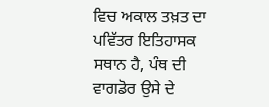ਵਿਚ ਅਕਾਲ ਤਖ਼ਤ ਦਾ ਪਵਿੱਤਰ ਇਤਿਹਾਸਕ ਸਥਾਨ ਹੈ, ਪੰਥ ਦੀ ਵਾਗਡੋਰ ਉਸੇ ਦੇ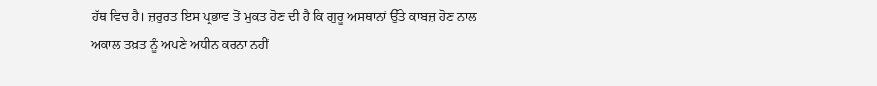ਹੱਥ ਵਿਚ ਹੈ। ਜ਼ਰੁਰਤ ਇਸ ਪ੍ਰਭਾਵ ਤੋਂ ਮੁਕਤ ਹੋਣ ਦੀ ਹੈ ਕਿ ਗੁਰੂ ਅਸਥਾਨਾਂ ਉੱਤੇ ਕਾਬਜ਼ ਹੋਣ ਨਾਲ ਅਕਾਲ ਤਖ਼ਤ ਨੂੰ ਅਪਣੇ ਅਧੀਨ ਕਰਨਾ ਨਹੀਂ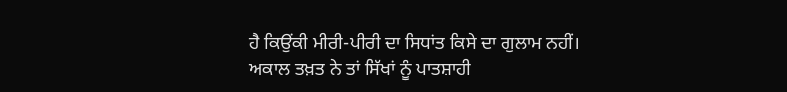ਹੈ ਕਿਉਂਕੀ ਮੀਰੀ-ਪੀਰੀ ਦਾ ਸਿਧਾਂਤ ਕਿਸੇ ਦਾ ਗੁਲਾਮ ਨਹੀਂ। ਅਕਾਲ ਤਖ਼ਤ ਨੇ ਤਾਂ ਸਿੱਖਾਂ ਨੂੰ ਪਾਤਸ਼ਾਹੀ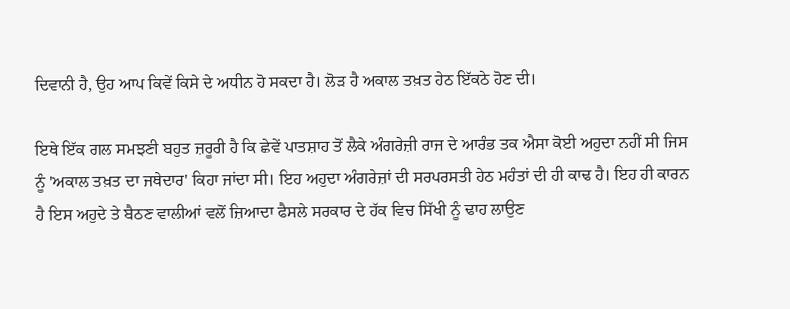ਦਿਵਾਨੀ ਹੈ, ਉਹ ਆਪ ਕਿਵੇਂ ਕਿਸੇ ਦੇ ਅਧੀਨ ਹੋ ਸਕਦਾ ਹੈ। ਲੋੜ ਹੈ ਅਕਾਲ ਤਖ਼ਤ ਹੇਠ ਇੱਕਠੇ ਹੋਣ ਦੀ।

ਇਥੇ ਇੱਕ ਗਲ ਸਮਝਣੀ ਬਹੁਤ ਜ਼ਰੂਰੀ ਹੈ ਕਿ ਛੇਵੇਂ ਪਾਤਸ਼ਾਹ ਤੋਂ ਲੈਕੇ ਅੰਗਰੇਜ਼ੀ ਰਾਜ ਦੇ ਆਰੰਭ ਤਕ ਐਸਾ ਕੋਈ ਅਹੁਦਾ ਨਹੀਂ ਸੀ ਜਿਸ ਨੂੰ 'ਅਕਾਲ ਤਖ਼ਤ ਦਾ ਜਥੇਦਾਰ' ਕਿਹਾ ਜਾਂਦਾ ਸੀ। ਇਹ ਅਹੁਦਾ ਅੰਗਰੇਜ਼ਾਂ ਦੀ ਸਰਪਰਸਤੀ ਹੇਠ ਮਹੰਤਾਂ ਦੀ ਹੀ ਕਾਢ ਹੈ। ਇਹ ਹੀ ਕਾਰਨ ਹੈ ਇਸ ਅਹੁਦੇ ਤੇ ਬੈਠਣ ਵਾਲੀਆਂ ਵਲੋਂ ਜ਼ਿਆਦਾ ਫੈਸਲੇ ਸਰਕਾਰ ਦੇ ਹੱਕ ਵਿਚ ਸਿੱਖੀ ਨੂੰ ਢਾਹ ਲਾਉਣ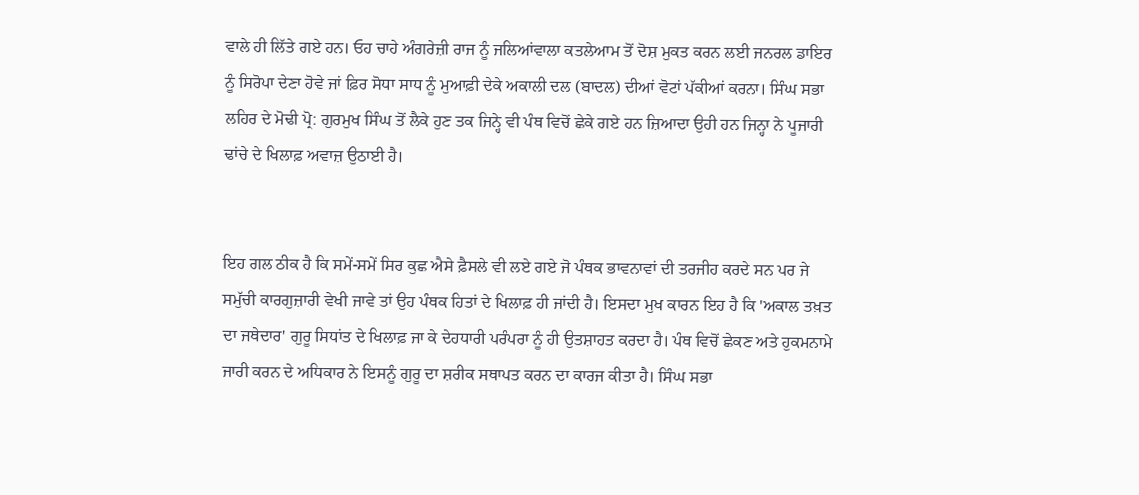ਵਾਲੇ ਹੀ ਲਿੱਤੇ ਗਏ ਹਨ। ਓਹ ਚਾਹੇ ਅੰਗਰੇਜ਼ੀ ਰਾਜ ਨੂੰ ਜਲਿਆਂਵਾਲਾ ਕਤਲੇਆਮ ਤੋਂ ਦੋਸ਼ ਮੁਕਤ ਕਰਨ ਲਈ ਜਨਰਲ ਡਾਇਰ ਨੂੰ ਸਿਰੋਪਾ ਦੇਣਾ ਹੋਵੇ ਜਾਂ ਫ਼ਿਰ ਸੋਧਾ ਸਾਧ ਨੂੰ ਮੁਆਫ਼ੀ ਦੇਕੇ ਅਕਾਲੀ ਦਲ (ਬਾਦਲ) ਦੀਆਂ ਵੋਟਾਂ ਪੱਕੀਆਂ ਕਰਨਾ। ਸਿੰਘ ਸਭਾ ਲਹਿਰ ਦੇ ਮੋਢੀ ਪ੍ਰੋ: ਗੁਰਮੁਖ ਸਿੰਘ ਤੋਂ ਲੈਕੇ ਹੁਣ ਤਕ ਜਿਨ੍ਹੇ ਵੀ ਪੰਥ ਵਿਚੋਂ ਛੇਕੇ ਗਏ ਹਨ ਜ਼ਿਆਦਾ ਉਹੀ ਹਨ ਜਿਨ੍ਹਾ ਨੇ ਪੂਜਾਰੀ ਢਾਂਚੇ ਦੇ ਖਿਲਾਫ਼ ਅਵਾਜ਼ ਉਠਾਈ ਹੈ।


ਇਹ ਗਲ ਠੀਕ ਹੈ ਕਿ ਸਮੇਂ-ਸਮੇਂ ਸਿਰ ਕੁਛ ਐਸੇ ਫ਼ੈਸਲੇ ਵੀ ਲਏ ਗਏ ਜੋ ਪੰਥਕ ਭਾਵਨਾਵਾਂ ਦੀ ਤਰਜੀਹ ਕਰਦੇ ਸਨ ਪਰ ਜੇ ਸਮੁੱਚੀ ਕਾਰਗੁਜ਼ਾਰੀ ਵੇਖੀ ਜਾਵੇ ਤਾਂ ਉਹ ਪੰਥਕ ਹਿਤਾਂ ਦੇ ਖਿਲਾਫ਼ ਹੀ ਜਾਂਦੀ ਹੈ। ਇਸਦਾ ਮੁਖ ਕਾਰਨ ਇਹ ਹੈ ਕਿ 'ਅਕਾਲ ਤਖ਼ਤ ਦਾ ਜਥੇਦਾਰ' ਗੁਰੂ ਸਿਧਾਂਤ ਦੇ ਖਿਲਾਫ਼ ਜਾ ਕੇ ਦੇਹਧਾਰੀ ਪਰੰਪਰਾ ਨੂੰ ਹੀ ਉਤਸ਼ਾਹਤ ਕਰਦਾ ਹੈ। ਪੰਥ ਵਿਚੋਂ ਛੇਕਣ ਅਤੇ ਹੁਕਮਨਾਮੇ ਜਾਰੀ ਕਰਨ ਦੇ ਅਧਿਕਾਰ ਨੇ ਇਸਨੂੰ ਗੁਰੂ ਦਾ ਸ਼ਰੀਕ ਸਥਾਪਤ ਕਰਨ ਦਾ ਕਾਰਜ ਕੀਤਾ ਹੈ। ਸਿੰਘ ਸਭਾ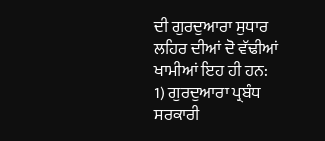ਦੀ ਗੁਰਦੁਆਰਾ ਸੁਧਾਰ ਲਹਿਰ ਦੀਆਂ ਦੋ ਵੱਢੀਆਂ ਖਾਮੀਆਂ ਇਹ ਹੀ ਹਨ:
1) ਗੁਰਦੁਆਰਾ ਪ੍ਰਬੰਧ ਸਰਕਾਰੀ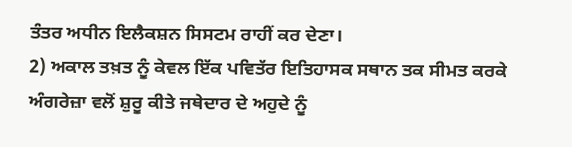ਤੰਤਰ ਅਧੀਨ ਇਲੈਕਸ਼ਨ ਸਿਸਟਮ ਰਾਹੀਂ ਕਰ ਦੇਣਾ।
2) ਅਕਾਲ ਤਖ਼ਤ ਨੂੰ ਕੇਵਲ ਇੱਕ ਪਵਿਤੱਰ ਇਤਿਹਾਸਕ ਸਥਾਨ ਤਕ ਸੀਮਤ ਕਰਕੇ ਅੰਗਰੇਜ਼ਾ ਵਲੋਂ ਸ਼ੁਰੂ ਕੀਤੇ ਜਥੇਦਾਰ ਦੇ ਅਹੁਦੇ ਨੂੰ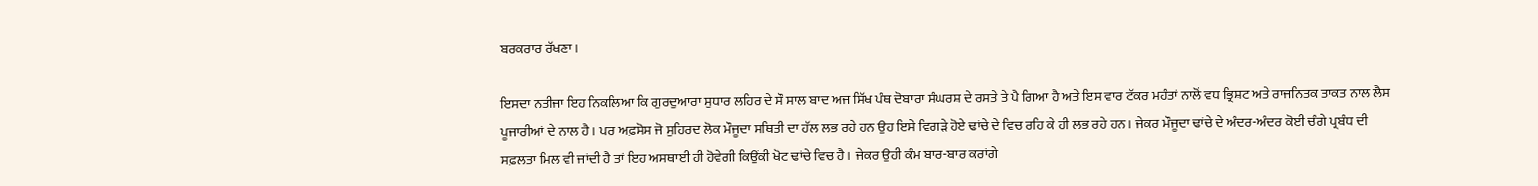ਬਰਕਰਾਰ ਰੱਖਣਾ।

ਇਸਦਾ ਨਤੀਜਾ ਇਹ ਨਿਕਲਿਆ ਕਿ ਗੁਰਦੁਆਰਾ ਸੁਧਾਰ ਲਹਿਰ ਦੇ ਸੌ ਸਾਲ ਬਾਦ ਅਜ ਸਿੱਖ ਪੰਥ ਦੋਬਾਰਾ ਸੰਘਰਸ਼ ਦੇ ਰਸਤੇ ਤੇ ਪੈ ਗਿਆ ਹੈ ਅਤੇ ਇਸ ਵਾਰ ਟੱਕਰ ਮਹੰਤਾਂ ਨਾਲੋਂ ਵਧ ਭ੍ਰਿਸ਼ਟ ਅਤੇ ਰਾਜਨਿਤਕ ਤਾਕਤ ਨਾਲ ਲੈਸ ਪੂਜਾਰੀਆਂ ਦੇ ਨਾਲ ਹੈ। ਪਰ ਅਫ਼ਸੋਸ ਜੋ ਸੁਹਿਰਦ ਲੋਕ ਮੌਜੂਦਾ ਸਥਿਤੀ ਦਾ ਹੱਲ ਲਭ ਰਹੇ ਹਨ ਉਹ ਇਸੇ ਵਿਗੜੇ ਹੋਏ ਢਾਂਚੇ ਦੇ ਵਿਚ ਰਹਿ ਕੇ ਹੀ ਲਭ ਰਹੇ ਹਨ। ਜੇਕਰ ਮੌਜੂਦਾ ਢਾਂਚੇ ਦੇ ਅੰਦਰ-ਅੰਦਰ ਕੋਈ ਚੰਗੇ ਪ੍ਰਬੰਧ ਦੀ ਸਫ਼ਲਤਾ ਮਿਲ ਵੀ ਜਾਂਦੀ ਹੈ ਤਾਂ ਇਹ ਅਸਥਾਈ ਹੀ ਹੋਵੇਗੀ ਕਿਉਂਕੀ ਖੋਟ ਢਾਂਚੇ ਵਿਚ ਹੈ। ਜੇਕਰ ਉਹੀ ਕੰਮ ਬਾਰ-ਬਾਰ ਕਰਾਂਗੇ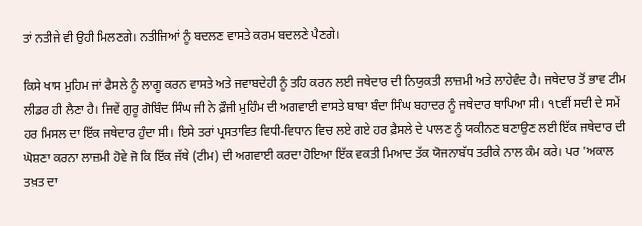ਤਾਂ ਨਤੀਜੇ ਵੀ ਉਹੀ ਮਿਲਣਗੇ। ਨਤੀਜਿਆਂ ਨੂੰ ਬਦਲਣ ਵਾਸਤੇ ਕਰਮ ਬਦਲਣੇ ਪੈਣਗੇ।

ਕਿਸੇ ਖਾਸ ਮੁਹਿਮ ਜਾਂ ਫੈਸਲੇ ਨੂੰ ਲਾਗੂ ਕਰਨ ਵਾਸਤੇ ਅਤੇ ਜਵਾਬਦੇਹੀ ਨੂੰ ਤਹਿ ਕਰਨ ਲਈ ਜਥੇਦਾਰ ਦੀ ਨਿਯੁਕਤੀ ਲਾਜ਼ਮੀ ਅਤੇ ਲਾਹੇਵੰਦ ਹੈ। ਜਥੇਦਾਰ ਤੋਂ ਭਾਵ ਟੀਮ ਲੀਡਰ ਹੀ ਲੈਣਾ ਹੈ। ਜਿਵੇਂ ਗੁਰੂ ਗੋਬਿੰਦ ਸਿੰਘ ਜੀ ਨੇ ਫ਼ੌਜੀ ਮੁਹਿੰਮ ਦੀ ਅਗਵਾਈ ਵਾਸਤੇ ਬਾਬਾ ਬੰਦਾ ਸਿੰਘ ਬਹਾਦਰ ਨੂੰ ਜਥੇਦਾਰ ਥਾਪਿਆ ਸੀ। ੧੮ਵੀਂ ਸਦੀ ਦੇ ਸਮੇਂ ਹਰ ਮਿਸਲ ਦਾ ਇੱਕ ਜਥੇਦਾਰ ਹੁੰਦਾ ਸੀ। ਇਸੇ ਤਰਾਂ ਪ੍ਰਸਤਾਵਿਤ ਵਿਧੀ-ਵਿਧਾਨ ਵਿਚ ਲਏ ਗਏ ਹਰ ਫ਼ੈਸਲੇ ਦੇ ਪਾਲਣ ਨੂੰ ਯਕੀਨਣ ਬਣਾਉਣ ਲਈ ਇੱਕ ਜਥੇਦਾਰ ਦੀ ਘੋਸ਼ਣਾ ਕਰਨਾ ਲਾਜ਼ਮੀ ਹੋਵੇ ਜੋ ਕਿ ਇੱਕ ਜੱਥੇ (ਟੀਮ) ਦੀ ਅਗਵਾਈ ਕਰਦਾ ਹੋਇਆ ਇੱਕ ਵਕਤੀ ਮਿਆਦ ਤੱਕ ਯੋਜਨਾਬੱਧ ਤਰੀਕੇ ਨਾਲ ਕੰਮ ਕਰੇ। ਪਰ 'ਅਕਾਲ ਤਖ਼ਤ ਦਾ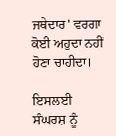ਜਥੇਦਾਰ' ਵਰਗਾ ਕੋਈ ਅਹੁਦਾ ਨਹੀਂ ਹੋਣਾ ਚਾਹੀਦਾ।

ਇਸਲਈ ਸੰਘਰਸ਼ ਨੂੰ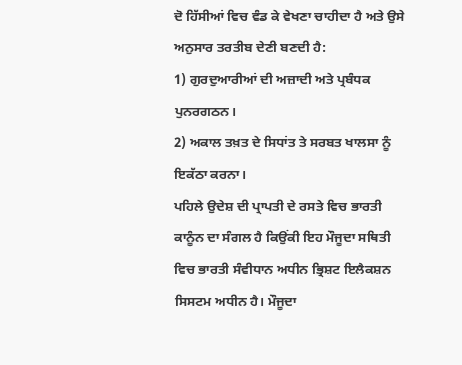ਦੋ ਹਿੱਸੀਆਂ ਵਿਚ ਵੰਡ ਕੇ ਵੇਖਣਾ ਚਾਹੀਦਾ ਹੈ ਅਤੇ ਉਸੇ ਅਨੁਸਾਰ ਤਰਤੀਬ ਦੇਣੀ ਬਣਦੀ ਹੈ:
1) ਗੁਰਦੁਆਰੀਆਂ ਦੀ ਅਜ਼ਾਦੀ ਅਤੇ ਪ੍ਰਬੰਧਕ ਪੁਨਰਗਠਨ।
2) ਅਕਾਲ ਤਖ਼ਤ ਦੇ ਸਿਧਾਂਤ ਤੇ ਸਰਬਤ ਖਾਲਸਾ ਨੂੰ ਇਕੱਠਾ ਕਰਨਾ।
ਪਹਿਲੇ ਉਦੇਸ਼ ਦੀ ਪ੍ਰਾਪਤੀ ਦੇ ਰਸਤੇ ਵਿਚ ਭਾਰਤੀ ਕਾਨੂੰਨ ਦਾ ਸੰਗਲ ਹੈ ਕਿਉਂਕੀ ਇਹ ਮੌਜੂਦਾ ਸਥਿਤੀ ਵਿਚ ਭਾਰਤੀ ਸੰਵੀਧਾਨ ਅਧੀਨ ਭ੍ਰਿਸ਼ਟ ਇਲੈਕਸ਼ਨ ਸਿਸਟਮ ਅਧੀਨ ਹੈ। ਮੌਜੂਦਾ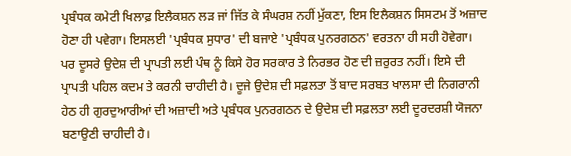ਪ੍ਰਬੰਧਕ ਕਮੇਟੀ ਖਿਲਾਫ਼ ਇਲੈਕਸ਼ਨ ਲੜ ਜਾਂ ਜਿੱਤ ਕੇ ਸੰਘਰਸ਼ ਨਹੀਂ ਮੁੱਕਣਾ, ਇਸ ਇਲੈਕਸ਼ਨ ਸਿਸਟਮ ਤੋਂ ਅਜ਼ਾਦ ਹੋਣਾ ਹੀ ਪਵੇਗਾ। ਇਸਲਈ 'ਪ੍ਰਬੰਧਕ ਸੁਧਾਰ' ਦੀ ਬਜਾਏ 'ਪ੍ਰਬੰਧਕ ਪੁਨਰਗਠਨ' ਵਰਤਨਾ ਹੀ ਸਹੀ ਹੋਵੇਗਾ।
ਪਰ ਦੂਸਰੇ ਉਦੇਸ਼ ਦੀ ਪ੍ਰਾਪਤੀ ਲਈ ਪੰਥ ਨੂੰ ਕਿਸੇ ਹੋਰ ਸਰਕਾਰ ਤੇ ਨਿਰਭਰ ਹੋਣ ਦੀ ਜ਼ਰੁਰਤ ਨਹੀਂ। ਇਸੇ ਦੀ ਪ੍ਰਾਪਤੀ ਪਹਿਲ ਕਦਮ ਤੇ ਕਰਨੀ ਚਾਹੀਦੀ ਹੈ। ਦੂਜੇ ਉਦੇਸ਼ ਦੀ ਸਫ਼ਲਤਾ ਤੋਂ ਬਾਦ ਸਰਬਤ ਖਾਲਸਾ ਦੀ ਨਿਗਰਾਨੀ ਹੇਠ ਹੀ ਗੁਰਦੁਆਰੀਆਂ ਦੀ ਅਜ਼ਾਦੀ ਅਤੇ ਪ੍ਰਬੰਧਕ ਪੁਨਰਗਠਨ ਦੇ ਉਦੇਸ਼ ਦੀ ਸਫ਼ਲਤਾ ਲਈ ਦੂਰਦਰਸ਼ੀ ਯੋਜਨਾ ਬਣਾਉਣੀ ਚਾਹੀਦੀ ਹੈ।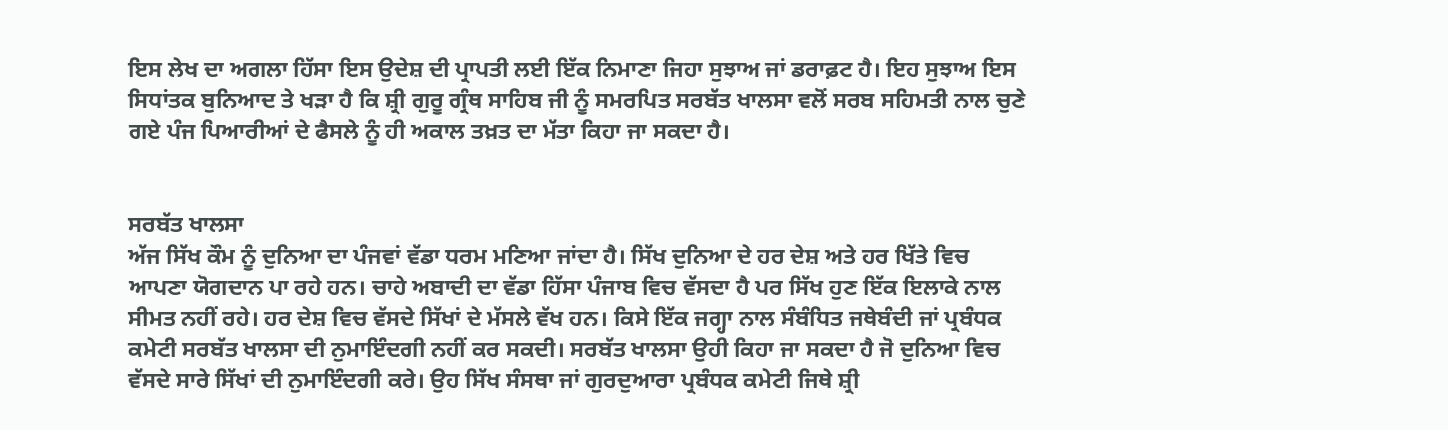ਇਸ ਲੇਖ ਦਾ ਅਗਲਾ ਹਿੱਸਾ ਇਸ ਉਦੇਸ਼ ਦੀ ਪ੍ਰਾਪਤੀ ਲਈ ਇੱਕ ਨਿਮਾਣਾ ਜਿਹਾ ਸੁਝਾਅ ਜਾਂ ਡਰਾਫ਼ਟ ਹੈ। ਇਹ ਸੁਝਾਅ ਇਸ ਸਿਧਾਂਤਕ ਬੁਨਿਆਦ ਤੇ ਖੜਾ ਹੈ ਕਿ ਸ਼੍ਰੀ ਗੁਰੂ ਗ੍ਰੰਥ ਸਾਹਿਬ ਜੀ ਨੂੰ ਸਮਰਪਿਤ ਸਰਬੱਤ ਖਾਲਸਾ ਵਲੋਂ ਸਰਬ ਸਹਿਮਤੀ ਨਾਲ ਚੁਣੇ ਗਏ ਪੰਜ ਪਿਆਰੀਆਂ ਦੇ ਫੈਸਲੇ ਨੂੰ ਹੀ ਅਕਾਲ ਤਖ਼ਤ ਦਾ ਮੱਤਾ ਕਿਹਾ ਜਾ ਸਕਦਾ ਹੈ।


ਸਰਬੱਤ ਖਾਲਸਾ
ਅੱਜ ਸਿੱਖ ਕੌਮ ਨੂੰ ਦੁਨਿਆ ਦਾ ਪੰਜਵਾਂ ਵੱਡਾ ਧਰਮ ਮਣਿਆ ਜਾਂਦਾ ਹੈ। ਸਿੱਖ ਦੁਨਿਆ ਦੇ ਹਰ ਦੇਸ਼ ਅਤੇ ਹਰ ਖਿੱਤੇ ਵਿਚ ਆਪਣਾ ਯੋਗਦਾਨ ਪਾ ਰਹੇ ਹਨ। ਚਾਹੇ ਅਬਾਦੀ ਦਾ ਵੱਡਾ ਹਿੱਸਾ ਪੰਜਾਬ ਵਿਚ ਵੱਸਦਾ ਹੈ ਪਰ ਸਿੱਖ ਹੁਣ ਇੱਕ ਇਲਾਕੇ ਨਾਲ ਸੀਮਤ ਨਹੀਂ ਰਹੇ। ਹਰ ਦੇਸ਼ ਵਿਚ ਵੱਸਦੇ ਸਿੱਖਾਂ ਦੇ ਮੱਸਲੇ ਵੱਖ ਹਨ। ਕਿਸੇ ਇੱਕ ਜਗ੍ਹਾ ਨਾਲ ਸੰਬੰਧਿਤ ਜਥੇਬੰਦੀ ਜਾਂ ਪ੍ਰਬੰਧਕ ਕਮੇਟੀ ਸਰਬੱਤ ਖਾਲਸਾ ਦੀ ਨੁਮਾਇੰਦਗੀ ਨਹੀਂ ਕਰ ਸਕਦੀ। ਸਰਬੱਤ ਖਾਲਸਾ ਉਹੀ ਕਿਹਾ ਜਾ ਸਕਦਾ ਹੈ ਜੋ ਦੁਨਿਆ ਵਿਚ ਵੱਸਦੇ ਸਾਰੇ ਸਿੱਖਾਂ ਦੀ ਨੁਮਾਇੰਦਗੀ ਕਰੇ। ਉਹ ਸਿੱਖ ਸੰਸਥਾ ਜਾਂ ਗੁਰਦੁਆਰਾ ਪ੍ਰਬੰਧਕ ਕਮੇਟੀ ਜਿਥੇ ਸ਼੍ਰੀ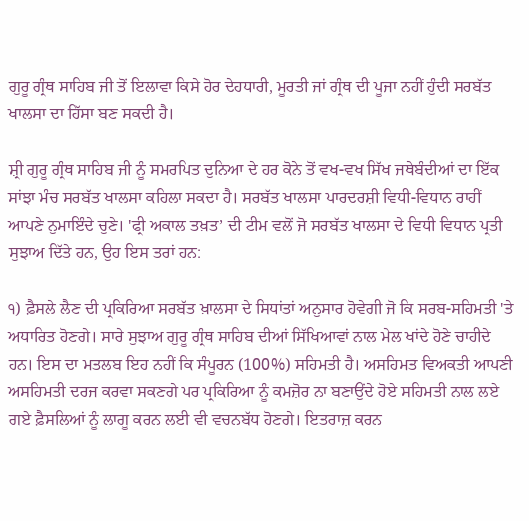ਗੁਰੂ ਗ੍ਰੰਥ ਸਾਹਿਬ ਜੀ ਤੋਂ ਇਲਾਵਾ ਕਿਸੇ ਹੋਰ ਦੇਹਧਾਰੀ, ਮੂਰਤੀ ਜਾਂ ਗ੍ਰੰਥ ਦੀ ਪੂਜਾ ਨਹੀਂ ਹੁੰਦੀ ਸਰਬੱਤ ਖਾਲਸਾ ਦਾ ਹਿੱਸਾ ਬਣ ਸਕਦੀ ਹੈ।

ਸ਼੍ਰੀ ਗੁਰੂ ਗ੍ਰੰਥ ਸਾਹਿਬ ਜੀ ਨੂੰ ਸਮਰਪਿਤ ਦੁਨਿਆ ਦੇ ਹਰ ਕੋਨੇ ਤੋਂ ਵਖ-ਵਖ ਸਿੱਖ ਜਥੇਬੰਦੀਆਂ ਦਾ ਇੱਕ ਸਾਂਝਾ ਮੰਚ ਸਰਬੱਤ ਖਾਲਸਾ ਕਹਿਲਾ ਸਕਦਾ ਹੈ। ਸਰਬੱਤ ਖਾਲਸਾ ਪਾਰਦਰਸ਼ੀ ਵਿਧੀ-ਵਿਧਾਨ ਰਾਹੀਂ ਆਪਣੇ ਨੁਮਾਇੰਦੇ ਚੁਣੇ। 'ਫ੍ਰੀ ਅਕਾਲ ਤਖ਼ਤ’ ਦੀ ਟੀਮ ਵਲੋਂ ਜੋ ਸਰਬੱਤ ਖਾਲਸਾ ਦੇ ਵਿਧੀ ਵਿਧਾਨ ਪ੍ਰਤੀ ਸੁਝਾਅ ਦਿੱਤੇ ਹਨ, ਉਹ ਇਸ ਤਰਾਂ ਹਨ:

੧) ਫ਼ੈਸਲੇ ਲੈਣ ਦੀ ਪ੍ਰਕਿਰਿਆ ਸਰਬੱਤ ਖ਼ਾਲਸਾ ਦੇ ਸਿਧਾਂਤਾਂ ਅਨੁਸਾਰ ਹੋਵੇਗੀ ਜੋ ਕਿ ਸਰਬ-ਸਹਿਮਤੀ 'ਤੇ ਅਧਾਰਿਤ ਹੋਣਗੇ। ਸਾਰੇ ਸੁਝਾਅ ਗੁਰੂ ਗ੍ਰੰਥ ਸਾਹਿਬ ਦੀਆਂ ਸਿੱਖਿਆਵਾਂ ਨਾਲ ਮੇਲ ਖਾਂਦੇ ਹੋਣੇ ਚਾਹੀਦੇ ਹਨ। ਇਸ ਦਾ ਮਤਲਬ ਇਹ ਨਹੀਂ ਕਿ ਸੰਪੂਰਨ (100%) ਸਹਿਮਤੀ ਹੈ। ਅਸਹਿਮਤ ਵਿਅਕਤੀ ਆਪਣੀ ਅਸਹਿਮਤੀ ਦਰਜ ਕਰਵਾ ਸਕਣਗੇ ਪਰ ਪ੍ਰਕਿਰਿਆ ਨੂੰ ਕਮਜ਼ੋਰ ਨਾ ਬਣਾਉਂਦੇ ਹੋਏ ਸਹਿਮਤੀ ਨਾਲ ਲਏ ਗਏ ਫ਼ੈਸਲਿਆਂ ਨੂੰ ਲਾਗੂ ਕਰਨ ਲਈ ਵੀ ਵਚਨਬੱਧ ਹੋਣਗੇ। ਇਤਰਾਜ਼ ਕਰਨ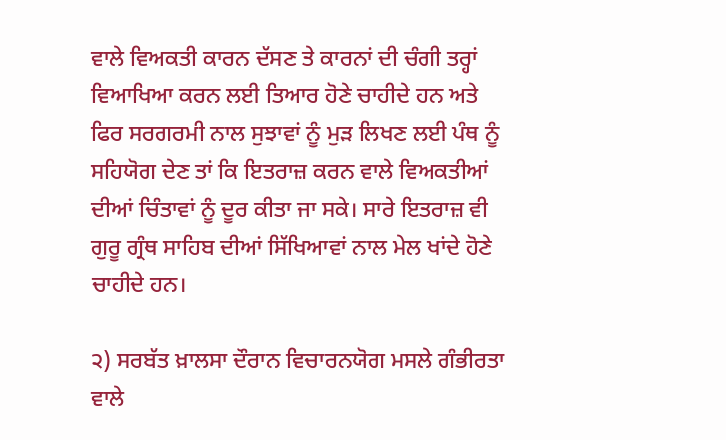ਵਾਲੇ ਵਿਅਕਤੀ ਕਾਰਨ ਦੱਸਣ ਤੇ ਕਾਰਨਾਂ ਦੀ ਚੰਗੀ ਤਰ੍ਹਾਂ ਵਿਆਖਿਆ ਕਰਨ ਲਈ ਤਿਆਰ ਹੋਣੇ ਚਾਹੀਦੇ ਹਨ ਅਤੇ ਫਿਰ ਸਰਗਰਮੀ ਨਾਲ ਸੁਝਾਵਾਂ ਨੂੰ ਮੁੜ ਲਿਖਣ ਲਈ ਪੰਥ ਨੂੰ ਸਹਿਯੋਗ ਦੇਣ ਤਾਂ ਕਿ ਇਤਰਾਜ਼ ਕਰਨ ਵਾਲੇ ਵਿਅਕਤੀਆਂ ਦੀਆਂ ਚਿੰਤਾਵਾਂ ਨੂੰ ਦੂਰ ਕੀਤਾ ਜਾ ਸਕੇ। ਸਾਰੇ ਇਤਰਾਜ਼ ਵੀ ਗੁਰੂ ਗ੍ਰੰਥ ਸਾਹਿਬ ਦੀਆਂ ਸਿੱਖਿਆਵਾਂ ਨਾਲ ਮੇਲ ਖਾਂਦੇ ਹੋਣੇ ਚਾਹੀਦੇ ਹਨ।

੨) ਸਰਬੱਤ ਖ਼ਾਲਸਾ ਦੌਰਾਨ ਵਿਚਾਰਨਯੋਗ ਮਸਲੇ ਗੰਭੀਰਤਾ ਵਾਲੇ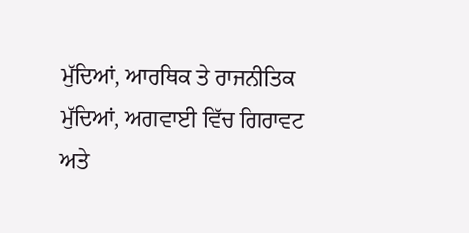ਮੁੱਦਿਆਂ, ਆਰਥਿਕ ਤੇ ਰਾਜਨੀਤਿਕ ਮੁੱਦਿਆਂ, ਅਗਵਾਈ ਵਿੱਚ ਗਿਰਾਵਟ ਅਤੇ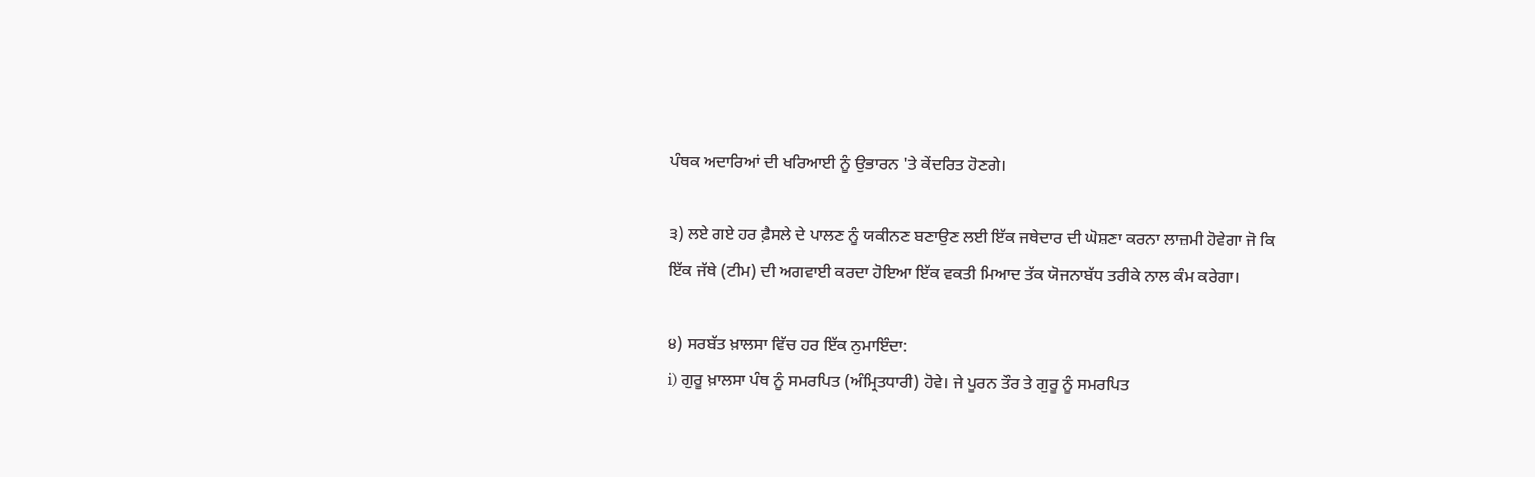ਪੰਥਕ ਅਦਾਰਿਆਂ ਦੀ ਖਰਿਆਈ ਨੂੰ ਉਭਾਰਨ 'ਤੇ ਕੇਂਦਰਿਤ ਹੋਣਗੇ।

੩) ਲਏ ਗਏ ਹਰ ਫ਼ੈਸਲੇ ਦੇ ਪਾਲਣ ਨੂੰ ਯਕੀਨਣ ਬਣਾਉਣ ਲਈ ਇੱਕ ਜਥੇਦਾਰ ਦੀ ਘੋਸ਼ਣਾ ਕਰਨਾ ਲਾਜ਼ਮੀ ਹੋਵੇਗਾ ਜੋ ਕਿ ਇੱਕ ਜੱਥੇ (ਟੀਮ) ਦੀ ਅਗਵਾਈ ਕਰਦਾ ਹੋਇਆ ਇੱਕ ਵਕਤੀ ਮਿਆਦ ਤੱਕ ਯੋਜਨਾਬੱਧ ਤਰੀਕੇ ਨਾਲ ਕੰਮ ਕਰੇਗਾ।

੪) ਸਰਬੱਤ ਖ਼ਾਲਸਾ ਵਿੱਚ ਹਰ ਇੱਕ ਨੁਮਾਇੰਦਾ:
i) ਗੁਰੂ ਖ਼ਾਲਸਾ ਪੰਥ ਨੂੰ ਸਮਰਪਿਤ (ਅੰਮ੍ਰਿਤਧਾਰੀ) ਹੋਵੇ। ਜੇ ਪੂਰਨ ਤੌਰ ਤੇ ਗੁਰੂ ਨੂੰ ਸਮਰਪਿਤ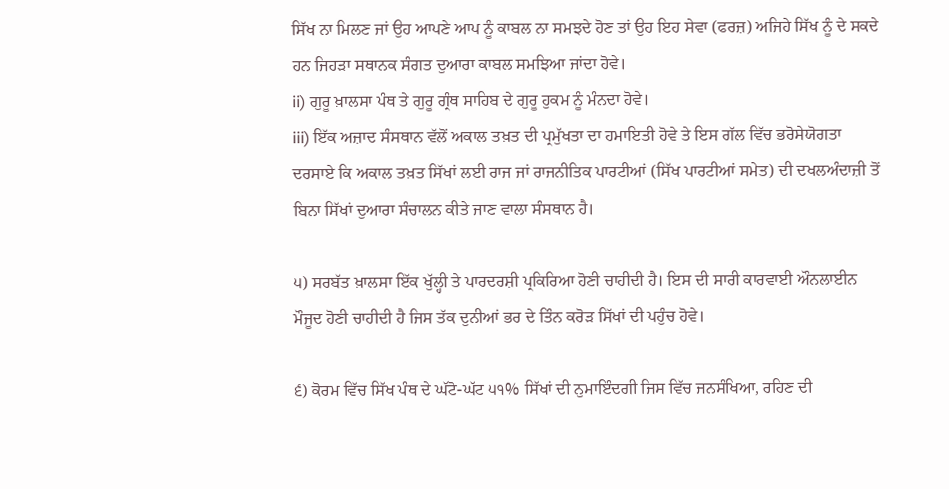ਸਿੱਖ ਨਾ ਮਿਲਣ ਜਾਂ ਉਹ ਆਪਣੇ ਆਪ ਨੂੰ ਕਾਬਲ ਨਾ ਸਮਝਦੇ ਹੋਣ ਤਾਂ ਉਹ ਇਹ ਸੇਵਾ (ਫਰਜ਼) ਅਜਿਹੇ ਸਿੱਖ ਨੂੰ ਦੇ ਸਕਦੇ ਹਨ ਜਿਹੜਾ ਸਥਾਨਕ ਸੰਗਤ ਦੁਆਰਾ ਕਾਬਲ ਸਮਝਿਆ ਜਾਂਦਾ ਹੋਵੇ।
ii) ਗੁਰੂ ਖ਼ਾਲਸਾ ਪੰਥ ਤੇ ਗੁਰੂ ਗ੍ਰੰਥ ਸਾਹਿਬ ਦੇ ਗੁਰੂ ਹੁਕਮ ਨੂੰ ਮੰਨਦਾ ਹੋਵੇ।
iii) ਇੱਕ ਅਜ਼ਾਦ ਸੰਸਥਾਨ ਵੱਲੋਂ ਅਕਾਲ ਤਖ਼ਤ ਦੀ ਪ੍ਰਮੁੱਖਤਾ ਦਾ ਹਮਾਇਤੀ ਹੋਵੇ ਤੇ ਇਸ ਗੱਲ ਵਿੱਚ ਭਰੋਸੇਯੋਗਤਾ ਦਰਸਾਏ ਕਿ ਅਕਾਲ ਤਖ਼ਤ ਸਿੱਖਾਂ ਲਈ ਰਾਜ ਜਾਂ ਰਾਜਨੀਤਿਕ ਪਾਰਟੀਆਂ (ਸਿੱਖ ਪਾਰਟੀਆਂ ਸਮੇਤ) ਦੀ ਦਖਲਅੰਦਾਜ਼ੀ ਤੋਂ ਬਿਨਾ ਸਿੱਖਾਂ ਦੁਆਰਾ ਸੰਚਾਲਨ ਕੀਤੇ ਜਾਣ ਵਾਲਾ ਸੰਸਥਾਨ ਹੈ।

੫) ਸਰਬੱਤ ਖ਼ਾਲਸਾ ਇੱਕ ਖੁੱਲ੍ਹੀ ਤੇ ਪਾਰਦਰਸ਼ੀ ਪ੍ਰਕਿਰਿਆ ਹੋਣੀ ਚਾਹੀਦੀ ਹੈ। ਇਸ ਦੀ ਸਾਰੀ ਕਾਰਵਾਈ ਔਨਲਾਈਨ ਮੌਜੂਦ ਹੋਣੀ ਚਾਹੀਦੀ ਹੈ ਜਿਸ ਤੱਕ ਦੁਨੀਆਂ ਭਰ ਦੇ ਤਿੰਨ ਕਰੋੜ ਸਿੱਖਾਂ ਦੀ ਪਹੁੰਚ ਹੋਵੇ।

੬) ਕੋਰਮ ਵਿੱਚ ਸਿੱਖ ਪੰਥ ਦੇ ਘੱਟੋ-ਘੱਟ ੫੧% ਸਿੱਖਾਂ ਦੀ ਨੁਮਾਇੰਦਗੀ ਜਿਸ ਵਿੱਚ ਜਨਸੰਖਿਆ, ਰਹਿਣ ਦੀ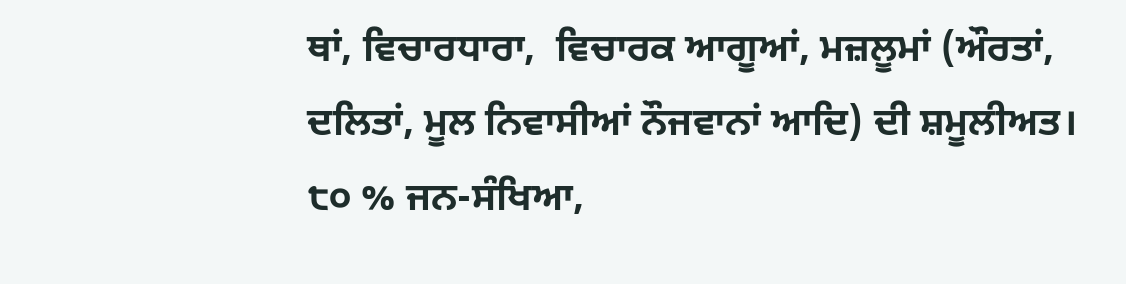ਥਾਂ, ਵਿਚਾਰਧਾਰਾ,  ਵਿਚਾਰਕ ਆਗੂਆਂ, ਮਜ਼ਲੂਮਾਂ (ਔਰਤਾਂ, ਦਲਿਤਾਂ, ਮੂਲ ਨਿਵਾਸੀਆਂ ਨੌਜਵਾਨਾਂ ਆਦਿ) ਦੀ ਸ਼ਮੂਲੀਅਤ।
੮੦ % ਜਨ-ਸੰਖਿਆ,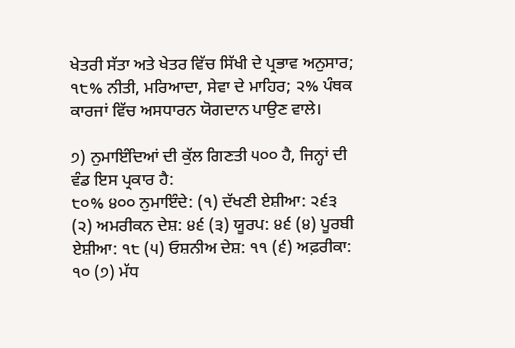ਖੇਤਰੀ ਸੱਤਾ ਅਤੇ ਖੇਤਰ ਵਿੱਚ ਸਿੱਖੀ ਦੇ ਪ੍ਰਭਾਵ ਅਨੁਸਾਰ; ੧੮% ਨੀਤੀ, ਮਰਿਆਦਾ, ਸੇਵਾ ਦੇ ਮਾਹਿਰ; ੨% ਪੰਥਕ ਕਾਰਜਾਂ ਵਿੱਚ ਅਸਧਾਰਨ ਯੋਗਦਾਨ ਪਾਉਣ ਵਾਲੇ।

੭) ਨੁਮਾਇੰਦਿਆਂ ਦੀ ਕੁੱਲ ਗਿਣਤੀ ੫੦੦ ਹੈ, ਜਿਨ੍ਹਾਂ ਦੀ ਵੰਡ ਇਸ ਪ੍ਰਕਾਰ ਹੈ:
੮੦% ੪੦੦ ਨੁਮਾਇੰਦੇ: (੧) ਦੱਖਣੀ ਏਸ਼ੀਆ: ੨੬੩ (੨) ਅਮਰੀਕਨ ਦੇਸ਼: ੪੬ (੩) ਯੂਰਪ: ੪੬ (੪) ਪੂਰਬੀ ਏਸ਼ੀਆ: ੧੮ (੫) ਓਸ਼ਨੀਅ ਦੇਸ਼: ੧੧ (੬) ਅਫ਼ਰੀਕਾ: ੧੦ (੭) ਮੱਧ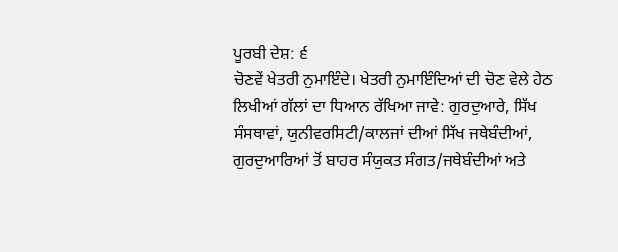ਪੂਰਬੀ ਦੇਸ਼: ੬
ਚੋਣਵੇਂ ਖੇਤਰੀ ਨੁਮਾਇੰਦੇ। ਖੇਤਰੀ ਨੁਮਾਇੰਦਿਆਂ ਦੀ ਚੋਣ ਵੇਲੇ ਹੇਠ ਲਿਖੀਆਂ ਗੱਲਾਂ ਦਾ ਧਿਆਨ ਰੱਖਿਆ ਜਾਵੇ: ਗੁਰਦੁਆਰੇ, ਸਿੱਖ ਸੰਸਥਾਵਾਂ, ਯੁਨੀਵਰਸਿਟੀ/ਕਾਲਜਾਂ ਦੀਆਂ ਸਿੱਖ ਜਥੇਬੰਦੀਆਂ, ਗੁਰਦੁਆਰਿਆਂ ਤੋਂ ਬਾਹਰ ਸੰਯੁਕਤ ਸੰਗਤ/ਜਥੇਬੰਦੀਆਂ ਅਤੇ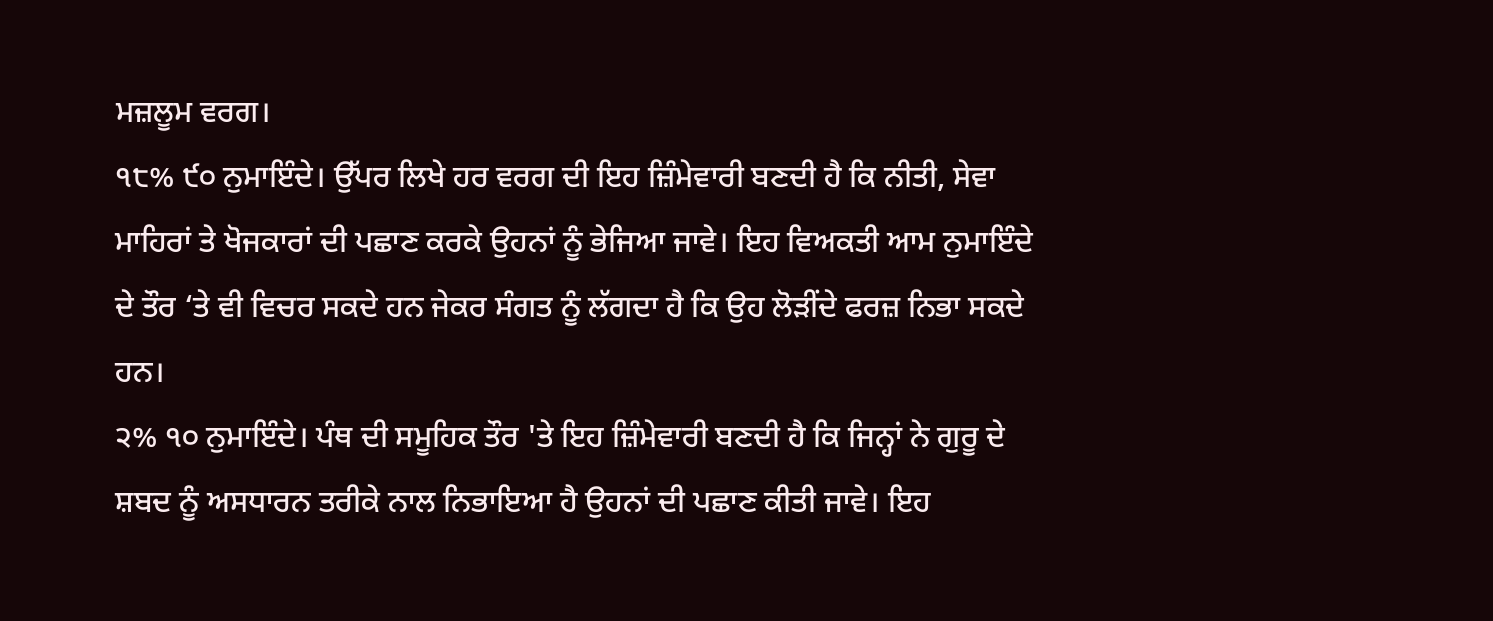ਮਜ਼ਲੂਮ ਵਰਗ।
੧੮% ੯੦ ਨੁਮਾਇੰਦੇ। ਉੱਪਰ ਲਿਖੇ ਹਰ ਵਰਗ ਦੀ ਇਹ ਜ਼ਿੰਮੇਵਾਰੀ ਬਣਦੀ ਹੈ ਕਿ ਨੀਤੀ, ਸੇਵਾ ਮਾਹਿਰਾਂ ਤੇ ਖੋਜਕਾਰਾਂ ਦੀ ਪਛਾਣ ਕਰਕੇ ਉਹਨਾਂ ਨੂੰ ਭੇਜਿਆ ਜਾਵੇ। ਇਹ ਵਿਅਕਤੀ ਆਮ ਨੁਮਾਇੰਦੇ ਦੇ ਤੌਰ ‘ਤੇ ਵੀ ਵਿਚਰ ਸਕਦੇ ਹਨ ਜੇਕਰ ਸੰਗਤ ਨੂੰ ਲੱਗਦਾ ਹੈ ਕਿ ਉਹ ਲੋੜੀਂਦੇ ਫਰਜ਼ ਨਿਭਾ ਸਕਦੇ ਹਨ।
੨% ੧੦ ਨੁਮਾਇੰਦੇ। ਪੰਥ ਦੀ ਸਮੂਹਿਕ ਤੌਰ 'ਤੇ ਇਹ ਜ਼ਿੰਮੇਵਾਰੀ ਬਣਦੀ ਹੈ ਕਿ ਜਿਨ੍ਹਾਂ ਨੇ ਗੁਰੂ ਦੇ ਸ਼ਬਦ ਨੂੰ ਅਸਧਾਰਨ ਤਰੀਕੇ ਨਾਲ ਨਿਭਾਇਆ ਹੈ ਉਹਨਾਂ ਦੀ ਪਛਾਣ ਕੀਤੀ ਜਾਵੇ। ਇਹ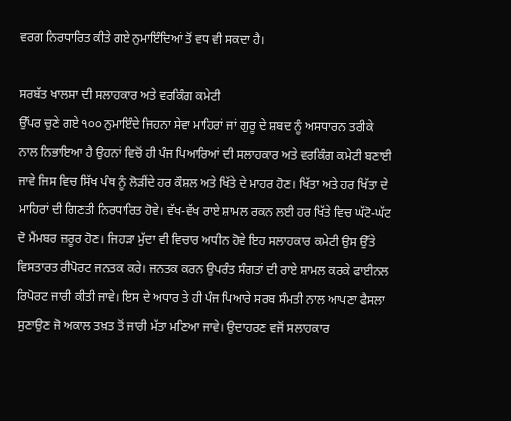ਵਰਗ ਨਿਰਧਾਰਿਤ ਕੀਤੇ ਗਏ ਨੁਮਾਇੰਦਿਆਂ ਤੋਂ ਵਧ ਵੀ ਸਕਦਾ ਹੈ।

ਸਰਬੱਤ ਖਾਲਸਾ ਦੀ ਸਲਾਹਕਾਰ ਅਤੇ ਵਰਕਿੰਗ ਕਮੇਟੀ
ਉੱਪਰ ਚੁਣੇ ਗਏ ੧੦੦ ਨੁਮਾਇੰਦੇ ਜਿਹਨਾ ਸੇਵਾ ਮਾਹਿਰਾਂ ਜਾਂ ਗੁਰੂ ਦੇ ਸ਼ਬਦ ਨੂੰ ਅਸਧਾਰਨ ਤਰੀਕੇ ਨਾਲ ਨਿਭਾਇਆ ਹੈ ਉਹਨਾਂ ਵਿਚੋਂ ਹੀ ਪੰਜ ਪਿਆਰਿਆਂ ਦੀ ਸਲਾਹਕਾਰ ਅਤੇ ਵਰਕਿੰਗ ਕਮੇਟੀ ਬਣਾਈ ਜਾਵੇ ਜਿਸ ਵਿਚ ਸਿੱਖ ਪੰਥ ਨੂੰ ਲੋੜੀਂਦੇ ਹਰ ਕੌਸ਼ਲ ਅਤੇ ਖਿੱਤੇ ਦੇ ਮਾਹਰ ਹੋਣ। ਖਿੱਤਾ ਅਤੇ ਹਰ ਖਿੱਤਾ ਦੇ ਮਾਹਿਰਾਂ ਦੀ ਗਿਣਤੀ ਨਿਰਧਾਰਿਤ ਹੋਵੇ। ਵੱਖ-ਵੱਖ ਰਾਏ ਸ਼ਾਮਲ ਰਕਨ ਲਈ ਹਰ ਖਿੱਤੇ ਵਿਚ ਘੱਟੋ-ਘੱਟ ਦੋ ਮੈਂਮਬਰ ਜ਼ਰੂਰ ਹੋਣ। ਜਿਹੜਾ ਮੁੱਦਾ ਵੀ ਵਿਚਾਰ ਅਧੀਨ ਹੋਵੇ ਇਹ ਸਲਾਹਕਾਰ ਕਮੇਟੀ ਉਸ ਉੱਤੇ ਵਿਸਤਾਰਤ ਰੀਪੋਰਟ ਜਨਤਕ ਕਰੇ। ਜਨਤਕ ਕਰਨ ਉਪਰੰਤ ਸੰਗਤਾਂ ਦੀ ਰਾਏ ਸ਼ਾਮਲ ਕਰਕੇ ਫਾਈਨਲ ਰਿਪੋਰਟ ਜਾਰੀ ਕੀਤੀ ਜਾਵੇ। ਇਸ ਦੇ ਅਧਾਰ ਤੇ ਹੀ ਪੰਜ ਪਿਆਰੇ ਸਰਬ ਸੰਮਤੀ ਨਾਲ ਆਪਣਾ ਫੈਸਲਾ ਸੁਣਾਉਣ ਜੋ ਅਕਾਲ ਤਖ਼ਤ ਤੋਂ ਜਾਰੀ ਮੱਤਾ ਮਣਿਆ ਜਾਵੇ। ਉਦਾਹਰਣ ਵਜੋਂ ਸਲਾਹਕਾਰ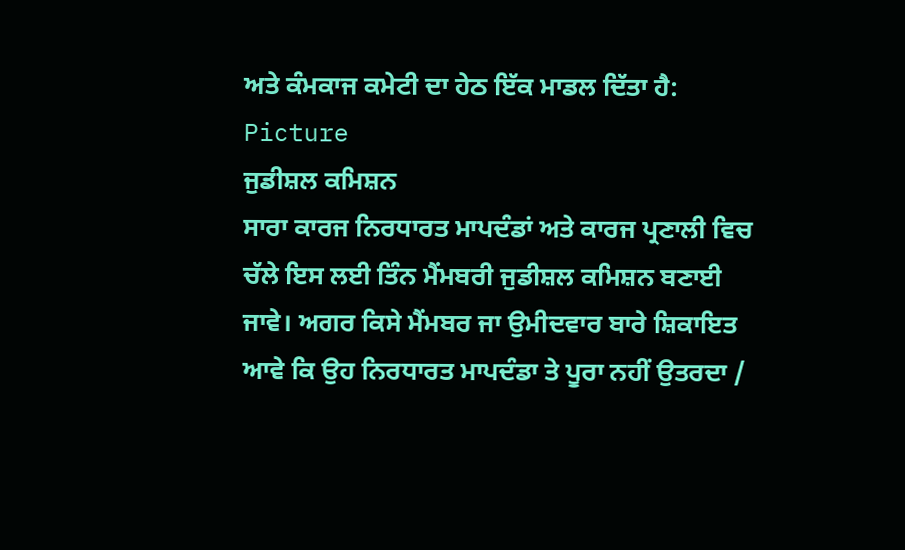ਅਤੇ ਕੰਮਕਾਜ ਕਮੇਟੀ ਦਾ ਹੇਠ ਇੱਕ ਮਾਡਲ ਦਿੱਤਾ ਹੈ:
Picture
ਜੁਡੀਸ਼ਲ ਕਮਿਸ਼ਨ
ਸਾਰਾ ਕਾਰਜ ਨਿਰਧਾਰਤ ਮਾਪਦੰਡਾਂ ਅਤੇ ਕਾਰਜ ਪ੍ਰਣਾਲੀ ਵਿਚ ਚੱਲੇ ਇਸ ਲਈ ਤਿੰਨ ਮੈਂਮਬਰੀ ਜੁਡੀਸ਼ਲ ਕਮਿਸ਼ਨ ਬਣਾਈ ਜਾਵੇ। ਅਗਰ ਕਿਸੇ ਮੈਂਮਬਰ ਜਾ ਉਮੀਦਵਾਰ ਬਾਰੇ ਸ਼ਿਕਾਇਤ ਆਵੇ ਕਿ ਉਹ ਨਿਰਧਾਰਤ ਮਾਪਦੰਡਾ ਤੇ ਪੂਰਾ ਨਹੀਂ ਉਤਰਦਾ /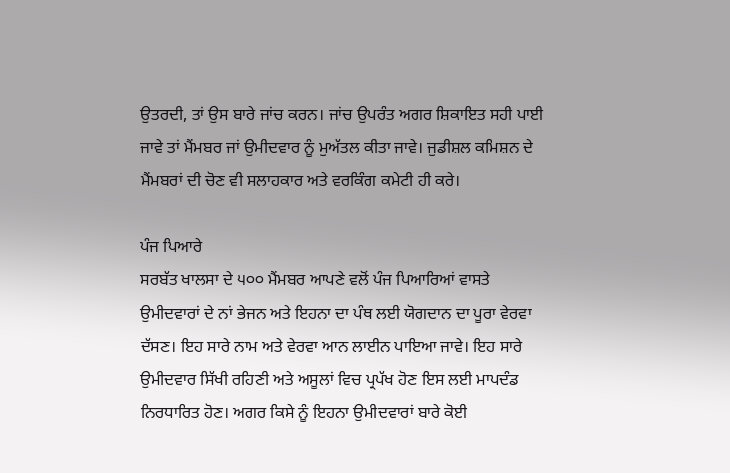ਉਤਰਦੀ, ਤਾਂ ਉਸ ਬਾਰੇ ਜਾਂਚ ਕਰਨ। ਜਾਂਚ ਉਪਰੰਤ ਅਗਰ ਸ਼ਿਕਾਇਤ ਸਹੀ ਪਾਈ ਜਾਵੇ ਤਾਂ ਮੈਂਮਬਰ ਜਾਂ ਉਮੀਦਵਾਰ ਨੂੰ ਮੁਅੱਤਲ ਕੀਤਾ ਜਾਵੇ। ਜੁਡੀਸ਼ਲ ਕਮਿਸ਼ਨ ਦੇ ਮੈਂਮਬਰਾਂ ਦੀ ਚੋਣ ਵੀ ਸਲਾਹਕਾਰ ਅਤੇ ਵਰਕਿੰਗ ਕਮੇਟੀ ਹੀ ਕਰੇ।

ਪੰਜ ਪਿਆਰੇ
ਸਰਬੱਤ ਖਾਲਸਾ ਦੇ ੫੦੦ ਮੈਂਮਬਰ ਆਪਣੇ ਵਲੋਂ ਪੰਜ ਪਿਆਰਿਆਂ ਵਾਸਤੇ ਉਮੀਦਵਾਰਾਂ ਦੇ ਨਾਂ ਭੇਜਨ ਅਤੇ ਇਹਨਾ ਦਾ ਪੰਥ ਲਈ ਯੋਗਦਾਨ ਦਾ ਪੂਰਾ ਵੇਰਵਾ ਦੱਸਣ। ਇਹ ਸਾਰੇ ਨਾਮ ਅਤੇ ਵੇਰਵਾ ਆਨ ਲਾਈਨ ਪਾਇਆ ਜਾਵੇ। ਇਹ ਸਾਰੇ ਉਮੀਦਵਾਰ ਸਿੱਖੀ ਰਹਿਣੀ ਅਤੇ ਅਸੂਲਾਂ ਵਿਚ ਪ੍ਰਪੱਖ ਹੋਣ ਇਸ ਲਈ ਮਾਪਦੰਡ ਨਿਰਧਾਰਿਤ ਹੋਣ। ਅਗਰ ਕਿਸੇ ਨੂੰ ਇਹਨਾ ਉਮੀਦਵਾਰਾਂ ਬਾਰੇ ਕੋਈ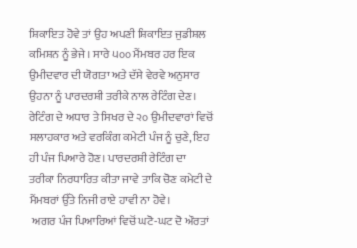ਸ਼ਿਕਾਇਤ ਹੋਵੇ ਤਾਂ ਉਹ ਅਪਣੀ ਸ਼ਿਕਾਇਤ ਜੁਡੀਸ਼ਲ ਕਮਿਸ਼ਨ ਨੂੰ ਭੇਜੇ। ਸਾਰੇ ੫੦੦ ਮੈਂਮਬਰ ਹਰ ਇਕ ਉਮੀਦਵਾਰ ਦੀ ਯੋਗਤਾ ਅਤੇ ਦੱਸੇ ਵੇਰਵੇ ਅਨੁਸਾਰ ਉਹਨਾ ਨੂੰ ਪਾਰਦਰਸ਼ੀ ਤਰੀਕੇ ਨਾਲ ਰੇਟਿੰਗ ਦੇਣ। ਰੇਟਿੰਗ ਦੇ ਅਧਾਰ ਤੇ ਸਿਖਰ ਦੇ ੨੦ ਉਮੀਦਵਾਰਾਂ ਵਿਚੋਂ ਸਲਾਹਕਾਰ ਅਤੇ ਵਰਕਿੰਗ ਕਮੇਟੀ ਪੰਜ ਨੂੰ ਚੁਣੇ, ਇਹ ਹੀ ਪੰਜ ਪਿਆਰੇ ਹੋਣ। ਪਾਰਦਰਸ਼ੀ ਰੇਟਿੰਗ ਦਾ ਤਰੀਕਾ ਨਿਰਧਾਰਿਤ ਕੀਤਾ ਜਾਵੇ ਤਾਕਿ ਚੋਣ ਕਮੇਟੀ ਦੇ ਮੈਂਮਬਰਾਂ ਉੱਤੇ ਨਿਜੀ ਰਾਏ ਹਾਵੀ ਨਾ ਹੋਵੇ।
 ਅਗਰ ਪੰਜ ਪਿਆਰਿਆਂ ਵਿਚੋਂ ਘਟੋ-ਘਟ ਦੋ ਔਰਤਾਂ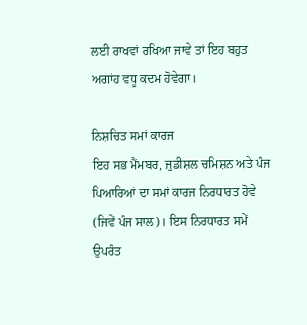ਲਈ ਰਾਖਵਾਂ ਰਖਿਆ ਜਾਵੇ ਤਾਂ ਇਹ ਬਹੁਤ ਅਗਾਂਹ ਵਧੂ ਕਦਮ ਹੋਵੇਗਾ।

ਨਿਸ਼ਚਿਤ ਸਮਾਂ ਕਾਰਜ
ਇਹ ਸਭ ਮੈਂਮਬਰ, ਜੁਡੀਸ਼ਲ ਚਮਿਸ਼ਨ ਅਤੇ ਪੰਜ ਪਿਆਰਿਆਂ ਦਾ ਸਮਾਂ ਕਾਰਜ ਨਿਰਧਾਰਤ ਹੋਵੇ (ਜਿਵੇਂ ਪੰਜ ਸਾਲ)। ਇਸ ਨਿਰਧਾਰਤ ਸਮੇਂ ਉਪਰੰਤ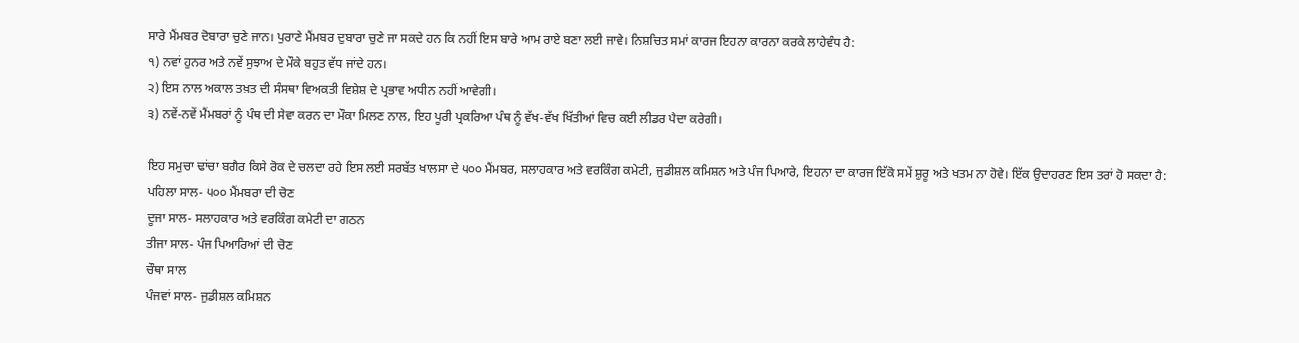ਸਾਰੇ ਮੈਂਮਬਰ ਦੋਬਾਰਾ ਚੁਣੇ ਜਾਨ। ਪੁਰਾਣੇ ਮੈਂਮਬਰ ਦੁਬਾਰਾ ਚੁਣੇ ਜਾ ਸਕਦੇ ਹਨ ਕਿ ਨਹੀਂ ਇਸ ਬਾਰੇ ਆਮ ਰਾਏ ਬਣਾ ਲਈ ਜਾਵੇ। ਨਿਸ਼ਚਿਤ ਸਮਾਂ ਕਾਰਜ ਇਹਨਾ ਕਾਰਨਾ ਕਰਕੇ ਲਾਹੇਵੰਧ ਹੈ:
੧) ਨਵਾਂ ਹੁਨਰ ਅਤੇ ਨਵੇਂ ਸੁਝਾਅ ਦੇ ਮੌਕੇ ਬਹੁਤ ਵੱਧ ਜਾਂਦੇ ਹਨ।
੨) ਇਸ ਨਾਲ ਅਕਾਲ ਤਖ਼ਤ ਦੀ ਸੰਸਥਾ ਵਿਅਕਤੀ ਵਿਸ਼ੇਸ਼ ਦੇ ਪ੍ਰਭਾਵ ਅਧੀਨ ਨਹੀਂ ਆਵੇਗੀ।
੩) ਨਵੇਂ-ਨਵੇਂ ਮੈਂਮਬਰਾਂ ਨੂੰ ਪੰਥ ਦੀ ਸੇਵਾ ਕਰਨ ਦਾ ਮੌਕਾ ਮਿਲਣ ਨਾਲ, ਇਹ ਪੂਰੀ ਪ੍ਰਕਰਿਆ ਪੰਥ ਨੂੰ ਵੱਖ-ਵੱਖ ਖਿੱਤੀਆਂ ਵਿਚ ਕਈ ਲੀਡਰ ਪੈਦਾ ਕਰੇਗੀ।

ਇਹ ਸਮੁਚਾ ਢਾਂਚਾ ਬਗੈਰ ਕਿਸੇ ਰੋਕ ਦੇ ਚਲਦਾ ਰਹੇ ਇਸ ਲਈ ਸਰਬੱਤ ਖਾਲਸਾ ਦੇ ੫੦੦ ਮੈਂਮਬਰ, ਸਲਾਹਕਾਰ ਅਤੇ ਵਰਕਿੰਗ ਕਮੇਟੀ, ਜੁਡੀਸ਼ਲ ਕਮਿਸ਼ਨ ਅਤੇ ਪੰਜ ਪਿਆਰੇ, ਇਹਨਾ ਦਾ ਕਾਰਜ ਇੱਕੋ ਸਮੇਂ ਸ਼ੁਰੂ ਅਤੇ ਖਤਮ ਨਾ ਹੋਵੇ। ਇੱਕ ਉਦਾਹਰਣ ਇਸ ਤਰਾਂ ਹੋ ਸਕਦਾ ਹੈ:
ਪਹਿਲਾ ਸਾਲ- ੫੦੦ ਮੈਂਮਬਰਾ ਦੀ ਚੋਣ
ਦੂਜਾ ਸਾਲ- ਸਲਾਹਕਾਰ ਅਤੇ ਵਰਕਿੰਗ ਕਮੇਟੀ ਦਾ ਗਠਨ
ਤੀਜਾ ਸਾਲ- ਪੰਜ ਪਿਆਰਿਆਂ ਦੀ ਚੋਣ
ਚੌਥਾ ਸਾਲ
ਪੰਜਵਾਂ ਸਾਲ- ਜੁਡੀਸ਼ਲ ਕਮਿਸ਼ਨ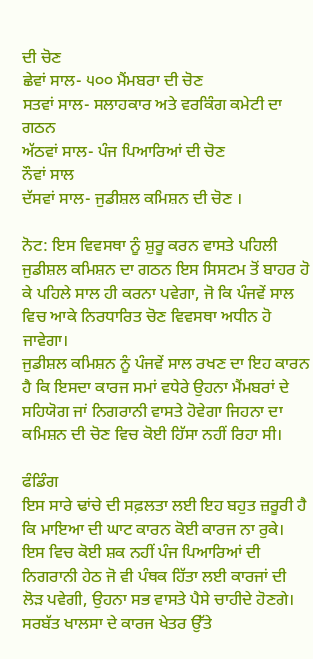ਦੀ ਚੋਣ
ਛੇਵਾਂ ਸਾਲ- ੫੦੦ ਮੈਂਮਬਰਾ ਦੀ ਚੋਣ
ਸਤਵਾਂ ਸਾਲ- ਸਲਾਹਕਾਰ ਅਤੇ ਵਰਕਿੰਗ ਕਮੇਟੀ ਦਾ ਗਠਨ
ਅੱਠਵਾਂ ਸਾਲ- ਪੰਜ ਪਿਆਰਿਆਂ ਦੀ ਚੋਣ
ਨੌਵਾਂ ਸਾਲ
ਦੱਸਵਾਂ ਸਾਲ- ਜੁਡੀਸ਼ਲ ਕਮਿਸ਼ਨ ਦੀ ਚੋਣ ।

ਨੋਟ: ਇਸ ਵਿਵਸਥਾ ਨੂੰ ਸ਼ੁਰੂ ਕਰਨ ਵਾਸਤੇ ਪਹਿਲੀ ਜੁਡੀਸ਼ਲ ਕਮਿਸ਼ਨ ਦਾ ਗਠਨ ਇਸ ਸਿਸਟਮ ਤੋਂ ਬਾਹਰ ਹੋ ਕੇ ਪਹਿਲੇ ਸਾਲ ਹੀ ਕਰਨਾ ਪਵੇਗਾ, ਜੋ ਕਿ ਪੰਜਵੇਂ ਸਾਲ ਵਿਚ ਆਕੇ ਨਿਰਧਾਰਿਤ ਚੋਣ ਵਿਵਸਥਾ ਅਧੀਨ ਹੋ ਜਾਵੇਗਾ।
ਜੁਡੀਸ਼ਲ ਕਮਿਸ਼ਨ ਨੂੰ ਪੰਜਵੇਂ ਸਾਲ ਰਖਣ ਦਾ ਇਹ ਕਾਰਨ ਹੈ ਕਿ ਇਸਦਾ ਕਾਰਜ ਸਮਾਂ ਵਧੇਰੇ ਉਹਨਾ ਮੈਂਮਬਰਾਂ ਦੇ ਸਹਿਯੋਗ ਜਾਂ ਨਿਗਰਾਨੀ ਵਾਸਤੇ ਹੋਵੇਗਾ ਜਿਹਨਾ ਦਾ ਕਮਿਸ਼ਨ ਦੀ ਚੋਣ ਵਿਚ ਕੋਈ ਹਿੱਸਾ ਨਹੀਂ ਰਿਹਾ ਸੀ।

ਫੰਡਿੰਗ
ਇਸ ਸਾਰੇ ਢਾਂਚੇ ਦੀ ਸਫ਼ਲਤਾ ਲਈ ਇਹ ਬਹੁਤ ਜ਼ਰੂਰੀ ਹੈ ਕਿ ਮਾਇਆ ਦੀ ਘਾਟ ਕਾਰਨ ਕੋਈ ਕਾਰਜ ਨਾ ਰੁਕੇ। ਇਸ ਵਿਚ ਕੋਈ ਸ਼ਕ ਨਹੀਂ ਪੰਜ ਪਿਆਰਿਆਂ ਦੀ ਨਿਗਰਾਨੀ ਹੇਠ ਜੋ ਵੀ ਪੰਥਕ ਹਿੱਤਾ ਲਈ ਕਾਰਜਾਂ ਦੀ ਲੋੜ ਪਵੇਗੀ, ਉਹਨਾ ਸਭ ਵਾਸਤੇ ਪੈਸੇ ਚਾਹੀਦੇ ਹੋਣਗੇ। ਸਰਬੱਤ ਖਾਲਸਾ ਦੇ ਕਾਰਜ ਖੇਤਰ ਉੱਤੇ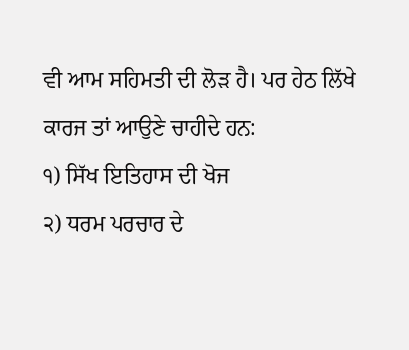ਵੀ ਆਮ ਸਹਿਮਤੀ ਦੀ ਲੋੜ ਹੈ। ਪਰ ਹੇਠ ਲਿੱਖੇ ਕਾਰਜ ਤਾਂ ਆਉਣੇ ਚਾਹੀਦੇ ਹਨ:
੧) ਸਿੱਖ ਇਤਿਹਾਸ ਦੀ ਖੋਜ
੨) ਧਰਮ ਪਰਚਾਰ ਦੇ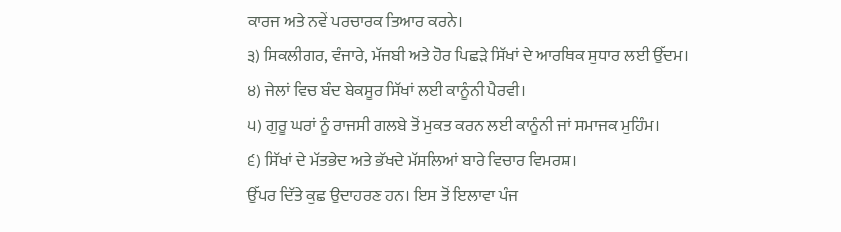ਕਾਰਜ ਅਤੇ ਨਵੇਂ ਪਰਚਾਰਕ ਤਿਆਰ ਕਰਨੇ।
੩) ਸਿਕਲੀਗਰ, ਵੰਜਾਰੇ, ਮੱਜਬੀ ਅਤੇ ਹੋਰ ਪਿਛੜੇ ਸਿੱਖਾਂ ਦੇ ਆਰਥਿਕ ਸੁਧਾਰ ਲਈ ਉੱਦਮ।
੪) ਜੇਲਾਂ ਵਿਚ ਬੰਦ ਬੇਕਸੂਰ ਸਿੱਖਾਂ ਲਈ ਕਾਨੂੰਨੀ ਪੈਰਵੀ।
੫) ਗੁਰੂ ਘਰਾਂ ਨੂੰ ਰਾਜਸੀ ਗਲਬੇ ਤੋਂ ਮੁਕਤ ਕਰਨ ਲਈ ਕਾਨੂੰਨੀ ਜਾਂ ਸਮਾਜਕ ਮੁਹਿੰਮ।
੬) ਸਿੱਖਾਂ ਦੇ ਮੱਤਭੇਦ ਅਤੇ ਭੱਖਦੇ ਮੱਸਲਿਆਂ ਬਾਰੇ ਵਿਚਾਰ ਵਿਮਰਸ਼।
ਉੱਪਰ ਦਿੱਤੇ ਕੁਛ ਉਦਾਹਰਣ ਹਨ। ਇਸ ਤੋਂ ਇਲਾਵਾ ਪੰਜ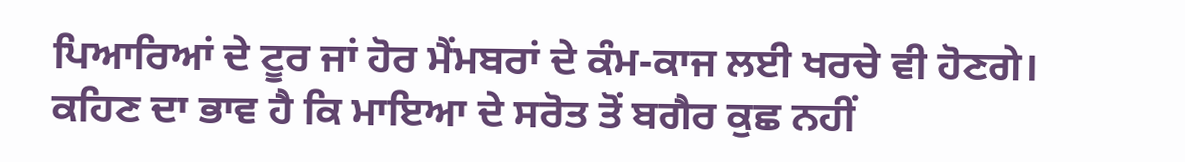ਪਿਆਰਿਆਂ ਦੇ ਟੂਰ ਜਾਂ ਹੋਰ ਮੈਂਮਬਰਾਂ ਦੇ ਕੰਮ-ਕਾਜ ਲਈ ਖਰਚੇ ਵੀ ਹੋਣਗੇ। ਕਹਿਣ ਦਾ ਭਾਵ ਹੈ ਕਿ ਮਾਇਆ ਦੇ ਸਰੋਤ ਤੋਂ ਬਗੈਰ ਕੁਛ ਨਹੀਂ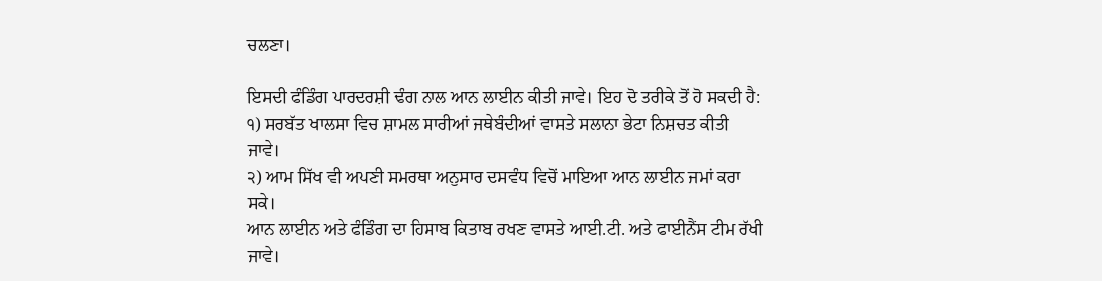ਚਲਣਾ।

ਇਸਦੀ ਫੰਡਿੰਗ ਪਾਰਦਰਸ਼ੀ ਢੰਗ ਨਾਲ ਆਨ ਲਾਈਨ ਕੀਤੀ ਜਾਵੇ। ਇਹ ਦੋ ਤਰੀਕੇ ਤੋਂ ਹੋ ਸਕਦੀ ਹੈ:
੧) ਸਰਬੱਤ ਖਾਲਸਾ ਵਿਚ ਸ਼ਾਮਲ ਸਾਰੀਆਂ ਜਥੇਬੰਦੀਆਂ ਵਾਸਤੇ ਸਲਾਨਾ ਭੇਟਾ ਨਿਸ਼ਚਤ ਕੀਤੀ ਜਾਵੇ।
੨) ਆਮ ਸਿੱਖ ਵੀ ਅਪਣੀ ਸਮਰਥਾ ਅਨੁਸਾਰ ਦਸਵੰਧ ਵਿਚੋਂ ਮਾਇਆ ਆਨ ਲਾਈਨ ਜਮਾਂ ਕਰਾ ਸਕੇ।
ਆਨ ਲਾਈਨ ਅਤੇ ਫੰਡਿੰਗ ਦਾ ਹਿਸਾਬ ਕਿਤਾਬ ਰਖਣ ਵਾਸਤੇ ਆਈ.ਟੀ. ਅਤੇ ਫਾਈਨੈਂਸ ਟੀਮ ਰੱਖੀ ਜਾਵੇ।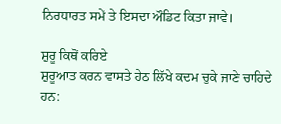ਨਿਰਧਾਰਤ ਸਮੇਂ ਤੇ ਇਸਦਾ ਔਡਿਟ ਕਿਤਾ ਜਾਵੇ।

ਸ਼ੁਰੂ ਕਿਥੋਂ ਕਰਿਏ
ਸ਼ੁਰੂਆਤ ਕਰਨ ਵਾਸਤੇ ਹੇਠ ਲਿੱਖੇ ਕਦਮ ਚੁਕੇ ਜਾਣੇ ਚਾਹਿਦੇ ਹਨ: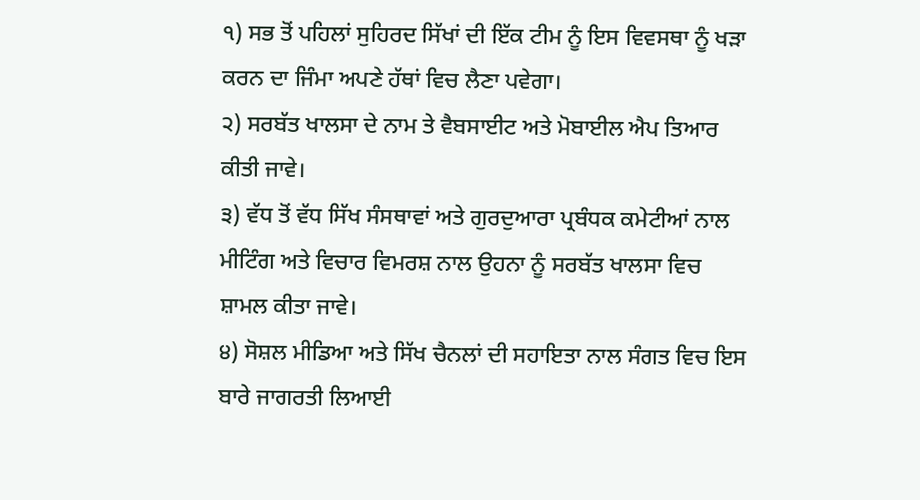੧) ਸਭ ਤੋਂ ਪਹਿਲਾਂ ਸੁਹਿਰਦ ਸਿੱਖਾਂ ਦੀ ਇੱਕ ਟੀਮ ਨੂੰ ਇਸ ਵਿਵਸਥਾ ਨੂੰ ਖੜਾ ਕਰਨ ਦਾ ਜਿੰਮਾ ਅਪਣੇ ਹੱਥਾਂ ਵਿਚ ਲੈਣਾ ਪਵੇਗਾ।
੨) ਸਰਬੱਤ ਖਾਲਸਾ ਦੇ ਨਾਮ ਤੇ ਵੈਬਸਾਈਟ ਅਤੇ ਮੋਬਾਈਲ ਐਪ ਤਿਆਰ ਕੀਤੀ ਜਾਵੇ।
੩) ਵੱਧ ਤੋਂ ਵੱਧ ਸਿੱਖ ਸੰਸਥਾਵਾਂ ਅਤੇ ਗੁਰਦੁਆਰਾ ਪ੍ਰਬੰਧਕ ਕਮੇਟੀਆਂ ਨਾਲ ਮੀਟਿੰਗ ਅਤੇ ਵਿਚਾਰ ਵਿਮਰਸ਼ ਨਾਲ ਉਹਨਾ ਨੂੰ ਸਰਬੱਤ ਖਾਲਸਾ ਵਿਚ ਸ਼ਾਮਲ ਕੀਤਾ ਜਾਵੇ।
੪) ਸੋਸ਼ਲ ਮੀਡਿਆ ਅਤੇ ਸਿੱਖ ਚੈਨਲਾਂ ਦੀ ਸਹਾਇਤਾ ਨਾਲ ਸੰਗਤ ਵਿਚ ਇਸ ਬਾਰੇ ਜਾਗਰਤੀ ਲਿਆਈ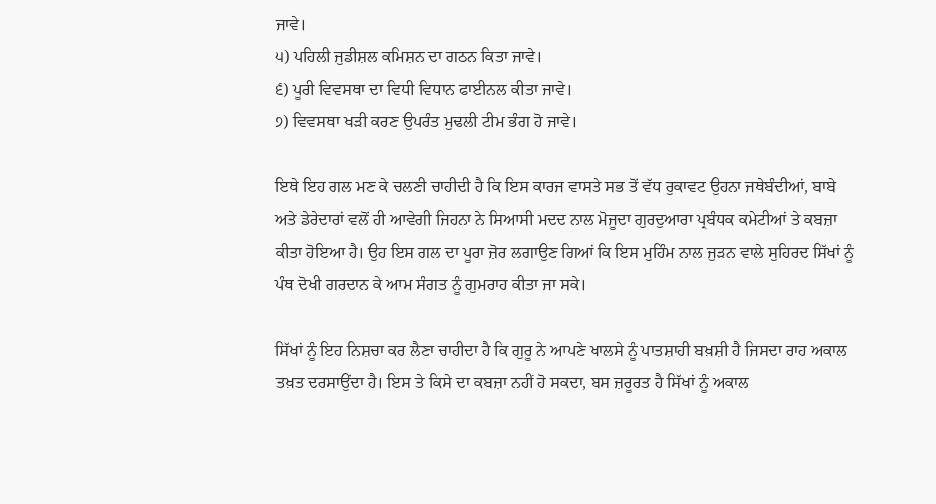ਜਾਵੇ।
੫) ਪਹਿਲੀ ਜੁਡੀਸ਼ਲ ਕਮਿਸ਼ਨ ਦਾ ਗਠਨ ਕਿਤਾ ਜਾਵੇ।
੬) ਪੂਰੀ ਵਿਵਸਥਾ ਦਾ ਵਿਧੀ ਵਿਧਾਨ ਫਾਈਨਲ ਕੀਤਾ ਜਾਵੇ।
੭) ਵਿਵਸਥਾ ਖੜੀ ਕਰਣ ਉਪਰੰਤ ਮੁਢਲੀ ਟੀਮ ਭੰਗ ਹੋ ਜਾਵੇ।

ਇਥੇ ਇਹ ਗਲ ਮਣ ਕੇ ਚਲਣੀ ਚਾਹੀਦੀ ਹੈ ਕਿ ਇਸ ਕਾਰਜ ਵਾਸਤੇ ਸਭ ਤੋਂ ਵੱਧ ਰੁਕਾਵਟ ਉਹਨਾ ਜਥੇਬੰਦੀਆਂ, ਬਾਬੇ ਅਤੇ ਡੇਰੇਦਾਰਾਂ ਵਲੋਂ ਹੀ ਆਵੇਗੀ ਜਿਹਨਾ ਨੇ ਸਿਆਸੀ ਮਦਦ ਨਾਲ ਮੋਜੂਦਾ ਗੁਰਦੁਆਰਾ ਪ੍ਰਬੰਧਕ ਕਮੇਟੀਆਂ ਤੇ ਕਬਜ਼ਾ ਕੀਤਾ ਹੋਇਆ ਹੈ। ਉਹ ਇਸ ਗਲ ਦਾ ਪੂਰਾ ਜ਼ੋਰ ਲਗਾਉਣ ਗਿਆਂ ਕਿ ਇਸ ਮੁਹਿੰਮ ਨਾਲ ਜੁੜਨ ਵਾਲੇ ਸੁਹਿਰਦ ਸਿੱਖਾਂ ਨੂੰ ਪੰਥ ਦੋਖੀ ਗਰਦਾਨ ਕੇ ਆਮ ਸੰਗਤ ਨੂੰ ਗੁਮਰਾਹ ਕੀਤਾ ਜਾ ਸਕੇ।

ਸਿੱਖਾਂ ਨੂੰ ਇਹ ਨਿਸ਼ਚਾ ਕਰ ਲੈਣਾ ਚਾਹੀਦਾ ਹੈ ਕਿ ਗੁਰੂ ਨੇ ਆਪਣੇ ਖਾਲਸੇ ਨੂੰ ਪਾਤਸ਼ਾਹੀ ਬਖ਼ਸ਼ੀ ਹੈ ਜਿਸਦਾ ਰਾਹ ਅਕਾਲ ਤਖ਼ਤ ਦਰਸਾਉਂਦਾ ਹੈ। ਇਸ ਤੇ ਕਿਸੇ ਦਾ ਕਬਜ਼ਾ ਨਹੀਂ ਹੋ ਸਕਦਾ, ਬਸ ਜ਼ਰੂਰਤ ਹੈ ਸਿੱਖਾਂ ਨੂੰ ਅਕਾਲ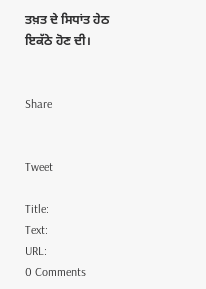ਤਖ਼ਤ ਦੇ ਸਿਧਾਂਤ ਹੇਠ ਇਕੱਠੇ ਹੋਣ ਦੀ।


Share


Tweet

Title:
Text:
URL:
0 Comments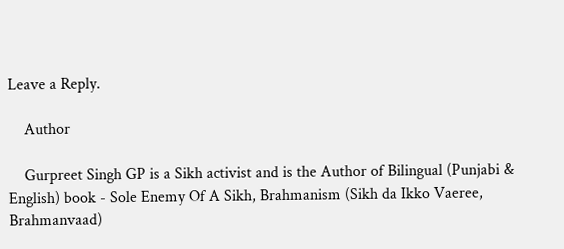Leave a Reply.

    Author

    Gurpreet Singh GP is a Sikh activist and is the Author of Bilingual (Punjabi & English) book - Sole Enemy Of A Sikh, Brahmanism (Sikh da Ikko Vaeree, Brahmanvaad)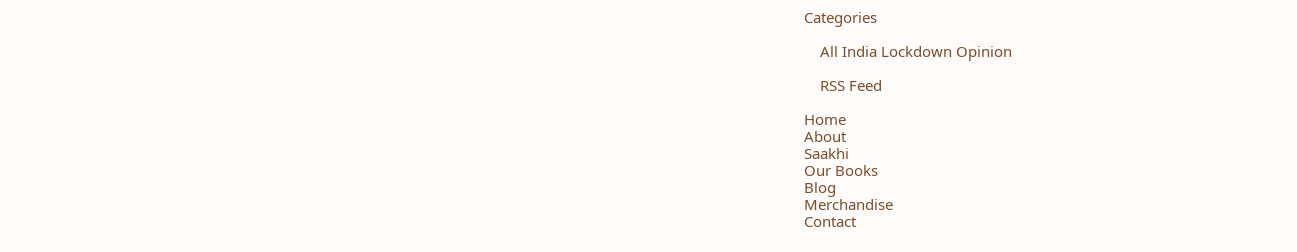Categories

    All India Lockdown Opinion

    RSS Feed

Home
About
Saakhi
Our Books
Blog
Merchandise
Contact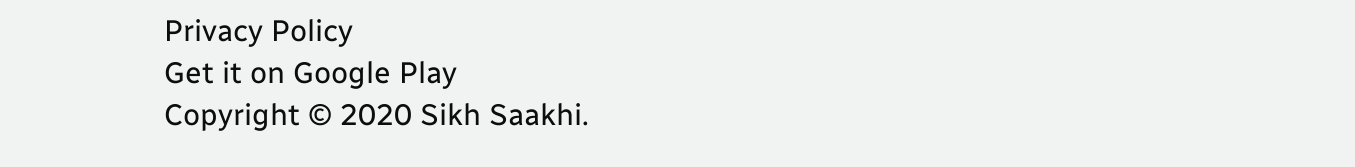Privacy Policy
Get it on Google Play
Copyright © 2020 Sikh Saakhi.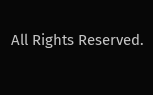All Rights Reserved.